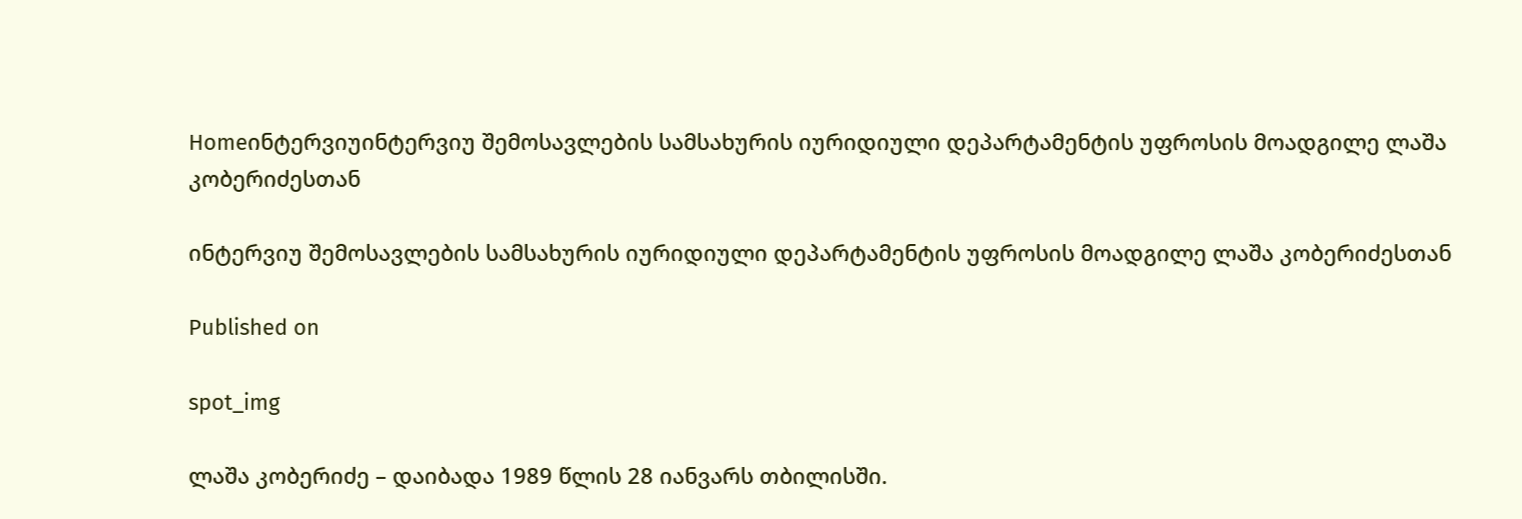Homeინტერვიუინტერვიუ შემოსავლების სამსახურის იურიდიული დეპარტამენტის უფროსის მოადგილე ლაშა კობერიძესთან

ინტერვიუ შემოსავლების სამსახურის იურიდიული დეპარტამენტის უფროსის მოადგილე ლაშა კობერიძესთან

Published on

spot_img

ლაშა კობერიძე – დაიბადა 1989 წლის 28 იანვარს თბილისში.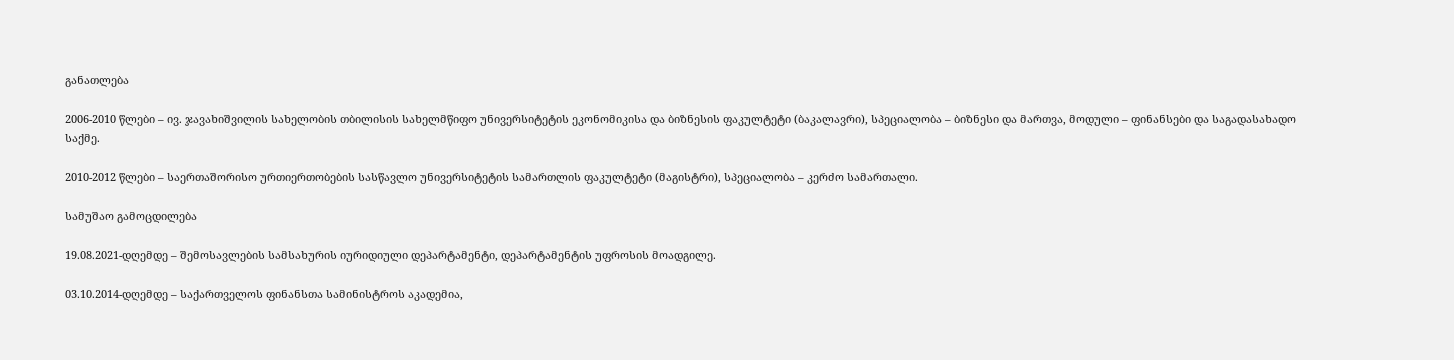განათლება

2006-2010 წლები – ივ. ჯავახიშვილის სახელობის თბილისის სახელმწიფო უნივერსიტეტის ეკონომიკისა და ბიზნესის ფაკულტეტი (ბაკალავრი), სპეციალობა – ბიზნესი და მართვა, მოდული – ფინანსები და საგადასახადო საქმე.

2010-2012 წლები – საერთაშორისო ურთიერთობების სასწავლო უნივერსიტეტის სამართლის ფაკულტეტი (მაგისტრი), სპეციალობა – კერძო სამართალი.

სამუშაო გამოცდილება

19.08.2021-დღემდე – შემოსავლების სამსახურის იურიდიული დეპარტამენტი, დეპარტამენტის უფროსის მოადგილე.

03.10.2014-დღემდე – საქართველოს ფინანსთა სამინისტროს აკადემია,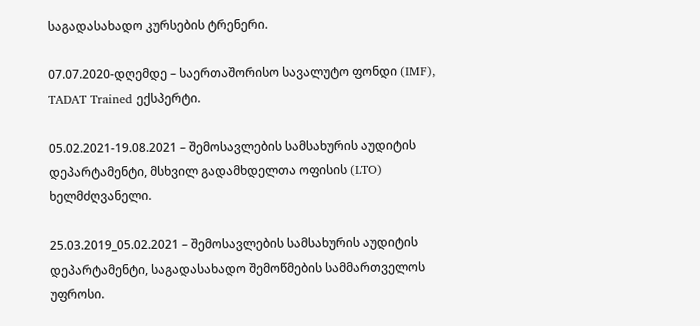საგადასახადო კურსების ტრენერი.

07.07.2020-დღემდე – საერთაშორისო სავალუტო ფონდი (IMF), TADAT Trained ექსპერტი.

05.02.2021-19.08.2021 – შემოსავლების სამსახურის აუდიტის დეპარტამენტი, მსხვილ გადამხდელთა ოფისის (LTO) ხელმძღვანელი.

25.03.2019_05.02.2021 – შემოსავლების სამსახურის აუდიტის დეპარტამენტი, საგადასახადო შემოწმების სამმართველოს უფროსი.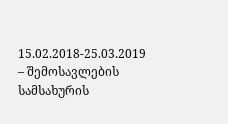15.02.2018-25.03.2019 – შემოსავლების სამსახურის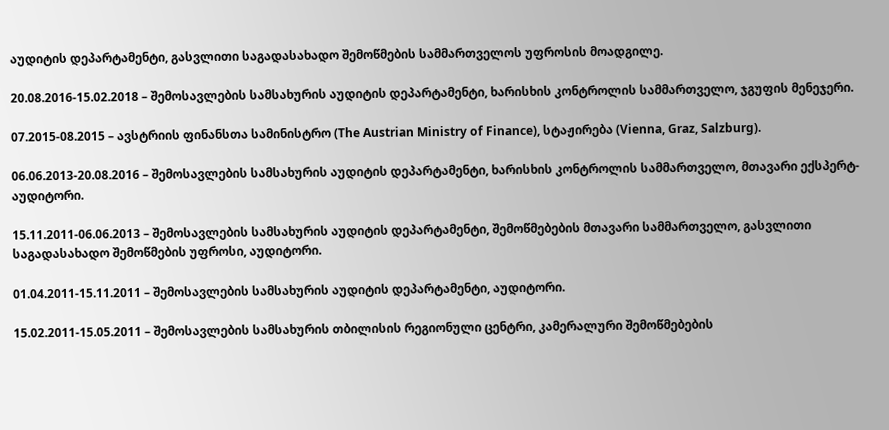აუდიტის დეპარტამენტი, გასვლითი საგადასახადო შემოწმების სამმართველოს უფროსის მოადგილე.

20.08.2016-15.02.2018 – შემოსავლების სამსახურის აუდიტის დეპარტამენტი, ხარისხის კონტროლის სამმართველო, ჯგუფის მენეჯერი.

07.2015-08.2015 – ავსტრიის ფინანსთა სამინისტრო (The Austrian Ministry of Finance), სტაჟირება (Vienna, Graz, Salzburg).

06.06.2013-20.08.2016 – შემოსავლების სამსახურის აუდიტის დეპარტამენტი, ხარისხის კონტროლის სამმართველო, მთავარი ექსპერტ-აუდიტორი.

15.11.2011-06.06.2013 – შემოსავლების სამსახურის აუდიტის დეპარტამენტი, შემოწმებების მთავარი სამმართველო, გასვლითი საგადასახადო შემოწმების უფროსი, აუდიტორი.

01.04.2011-15.11.2011 – შემოსავლების სამსახურის აუდიტის დეპარტამენტი, აუდიტორი.

15.02.2011-15.05.2011 – შემოსავლების სამსახურის თბილისის რეგიონული ცენტრი, კამერალური შემოწმებების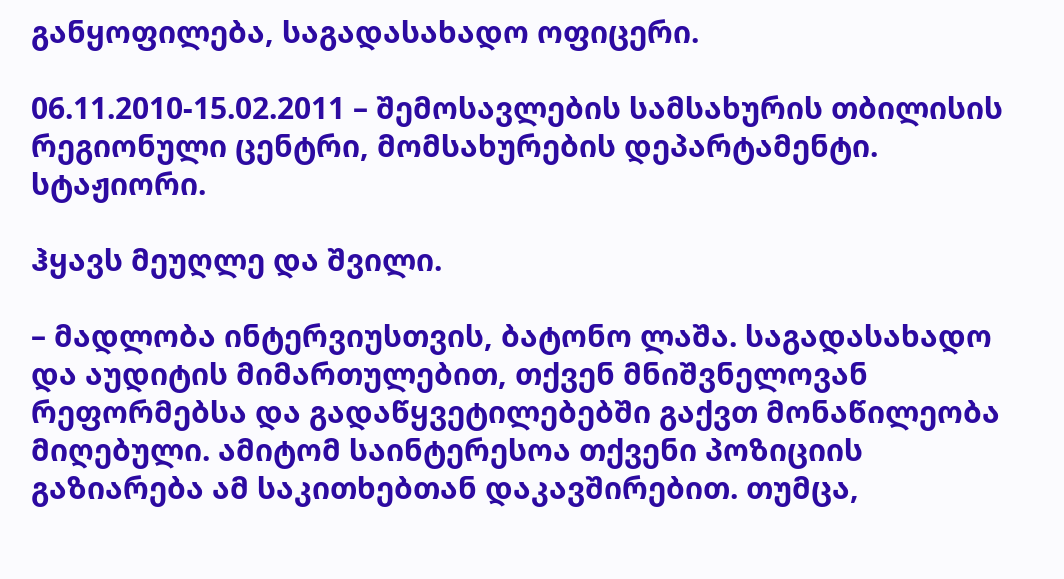განყოფილება, საგადასახადო ოფიცერი.

06.11.2010-15.02.2011 – შემოსავლების სამსახურის თბილისის რეგიონული ცენტრი, მომსახურების დეპარტამენტი. სტაჟიორი.

ჰყავს მეუღლე და შვილი.

– მადლობა ინტერვიუსთვის, ბატონო ლაშა. საგადასახადო და აუდიტის მიმართულებით, თქვენ მნიშვნელოვან რეფორმებსა და გადაწყვეტილებებში გაქვთ მონაწილეობა მიღებული. ამიტომ საინტერესოა თქვენი პოზიციის გაზიარება ამ საკითხებთან დაკავშირებით. თუმცა,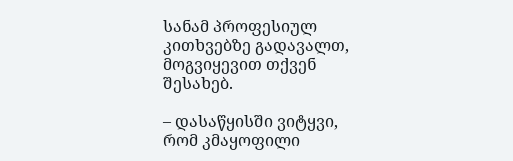სანამ პროფესიულ კითხვებზე გადავალთ, მოგვიყევით თქვენ შესახებ.

– დასაწყისში ვიტყვი, რომ კმაყოფილი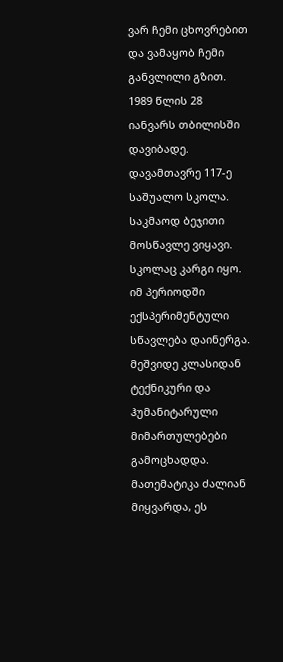ვარ ჩემი ცხოვრებით და ვამაყობ ჩემი განვლილი გზით. 1989 წლის 28 იანვარს თბილისში დავიბადე. დავამთავრე 117-ე საშუალო სკოლა. საკმაოდ ბეჯითი მოსწავლე ვიყავი. სკოლაც კარგი იყო. იმ პერიოდში ექსპერიმენტული სწავლება დაინერგა. მეშვიდე კლასიდან ტექნიკური და ჰუმანიტარული მიმართულებები გამოცხადდა. მათემატიკა ძალიან მიყვარდა, ეს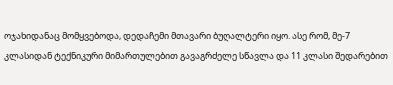ოჯახიდანაც მომყვებოდა, დედაჩემი მთავარი ბუღალტერი იყო. ასე რომ, მე-7 კლასიდან ტექნიკური მიმართულებით გავაგრძელე სწავლა და 11 კლასი შედარებით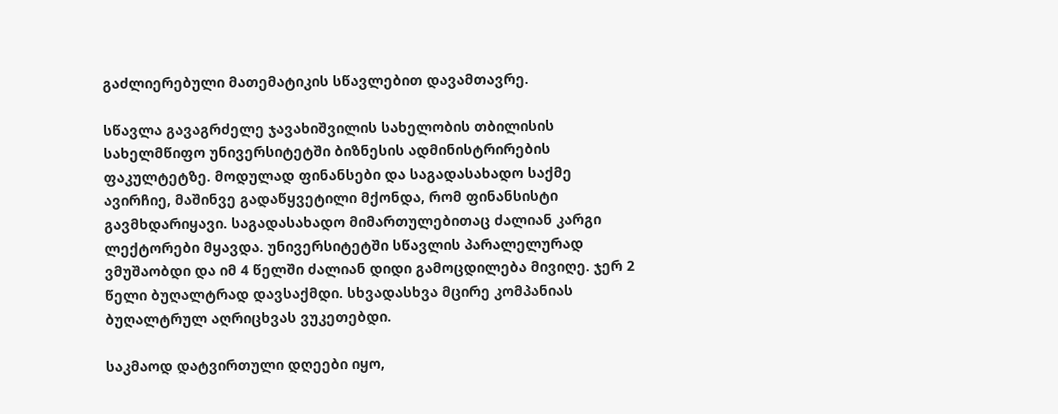გაძლიერებული მათემატიკის სწავლებით დავამთავრე.

სწავლა გავაგრძელე ჯავახიშვილის სახელობის თბილისის სახელმწიფო უნივერსიტეტში ბიზნესის ადმინისტრირების ფაკულტეტზე. მოდულად ფინანსები და საგადასახადო საქმე ავირჩიე, მაშინვე გადაწყვეტილი მქონდა, რომ ფინანსისტი გავმხდარიყავი. საგადასახადო მიმართულებითაც ძალიან კარგი ლექტორები მყავდა. უნივერსიტეტში სწავლის პარალელურად ვმუშაობდი და იმ 4 წელში ძალიან დიდი გამოცდილება მივიღე. ჯერ 2 წელი ბუღალტრად დავსაქმდი. სხვადასხვა მცირე კომპანიას ბუღალტრულ აღრიცხვას ვუკეთებდი.

საკმაოდ დატვირთული დღეები იყო,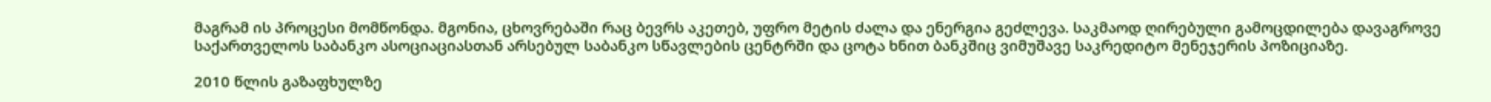მაგრამ ის პროცესი მომწონდა. მგონია, ცხოვრებაში რაც ბევრს აკეთებ, უფრო მეტის ძალა და ენერგია გეძლევა. საკმაოდ ღირებული გამოცდილება დავაგროვე საქართველოს საბანკო ასოციაციასთან არსებულ საბანკო სწავლების ცენტრში და ცოტა ხნით ბანკშიც ვიმუშავე საკრედიტო მენეჯერის პოზიციაზე.

2010 წლის გაზაფხულზე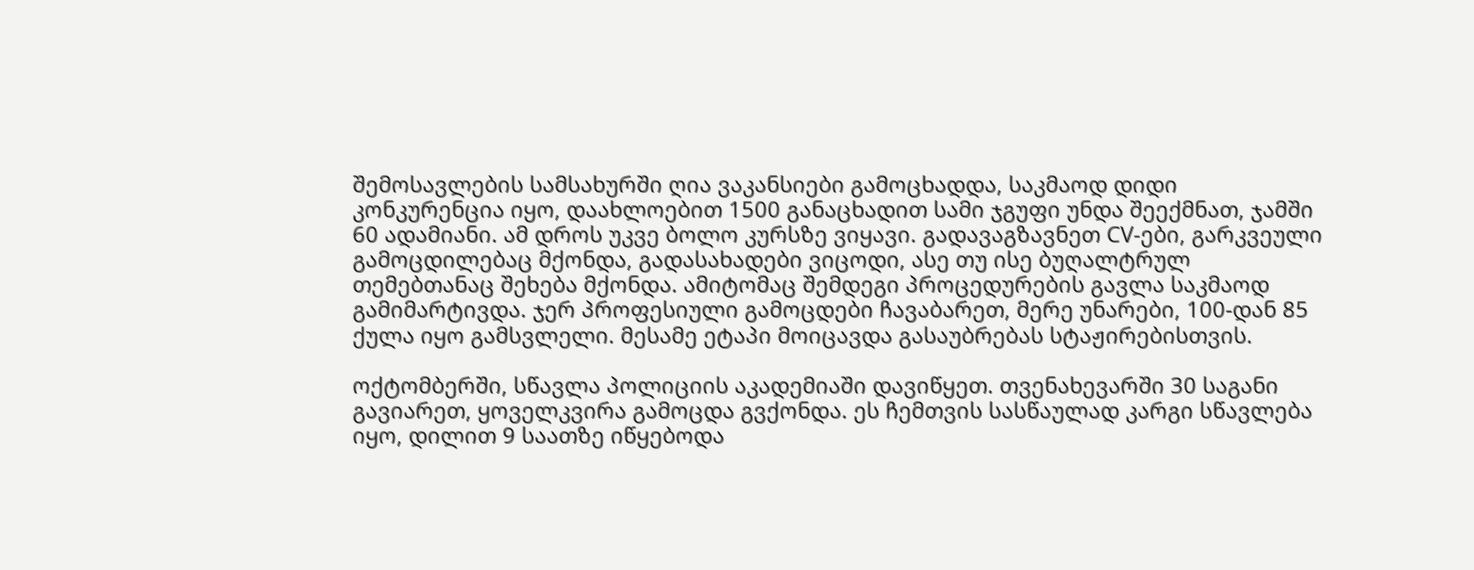შემოსავლების სამსახურში ღია ვაკანსიები გამოცხადდა, საკმაოდ დიდი კონკურენცია იყო, დაახლოებით 1500 განაცხადით სამი ჯგუფი უნდა შეექმნათ, ჯამში 60 ადამიანი. ამ დროს უკვე ბოლო კურსზე ვიყავი. გადავაგზავნეთ CV-ები, გარკვეული გამოცდილებაც მქონდა, გადასახადები ვიცოდი, ასე თუ ისე ბუღალტრულ თემებთანაც შეხება მქონდა. ამიტომაც შემდეგი პროცედურების გავლა საკმაოდ გამიმარტივდა. ჯერ პროფესიული გამოცდები ჩავაბარეთ, მერე უნარები, 100-დან 85 ქულა იყო გამსვლელი. მესამე ეტაპი მოიცავდა გასაუბრებას სტაჟირებისთვის.

ოქტომბერში, სწავლა პოლიციის აკადემიაში დავიწყეთ. თვენახევარში 30 საგანი გავიარეთ, ყოველკვირა გამოცდა გვქონდა. ეს ჩემთვის სასწაულად კარგი სწავლება იყო, დილით 9 საათზე იწყებოდა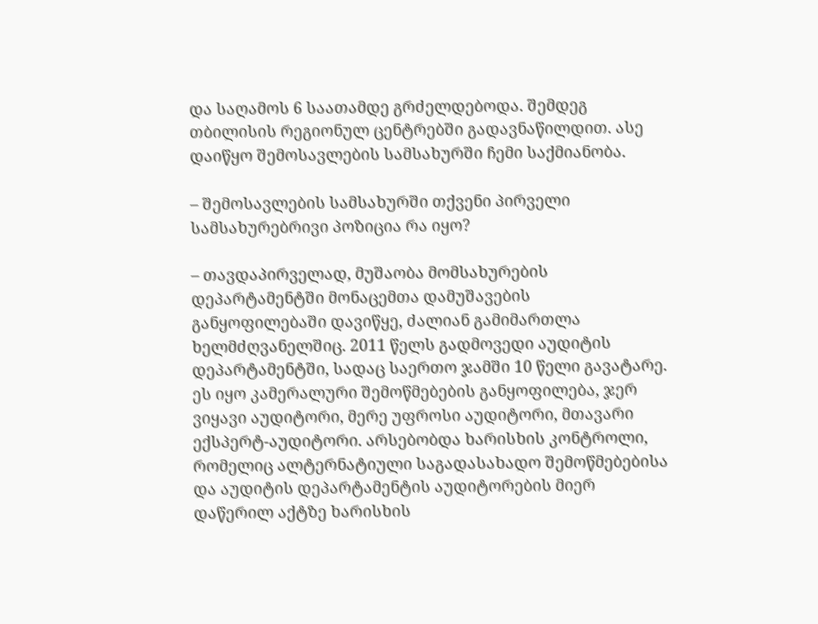და საღამოს 6 საათამდე გრძელდებოდა. შემდეგ თბილისის რეგიონულ ცენტრებში გადავნაწილდით. ასე დაიწყო შემოსავლების სამსახურში ჩემი საქმიანობა.

– შემოსავლების სამსახურში თქვენი პირველი სამსახურებრივი პოზიცია რა იყო?

– თავდაპირველად, მუშაობა მომსახურების დეპარტამენტში მონაცემთა დამუშავების განყოფილებაში დავიწყე, ძალიან გამიმართლა ხელმძღვანელშიც. 2011 წელს გადმოვედი აუდიტის დეპარტამენტში, სადაც საერთო ჯამში 10 წელი გავატარე. ეს იყო კამერალური შემოწმებების განყოფილება, ჯერ ვიყავი აუდიტორი, მერე უფროსი აუდიტორი, მთავარი ექსპერტ-აუდიტორი. არსებობდა ხარისხის კონტროლი, რომელიც ალტერნატიული საგადასახადო შემოწმებებისა და აუდიტის დეპარტამენტის აუდიტორების მიერ დაწერილ აქტზე ხარისხის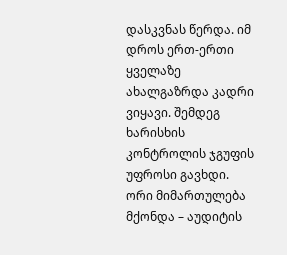დასკვნას წერდა. იმ დროს ერთ-ერთი ყველაზე ახალგაზრდა კადრი ვიყავი. შემდეგ ხარისხის კონტროლის ჯგუფის უფროსი გავხდი. ორი მიმართულება მქონდა – აუდიტის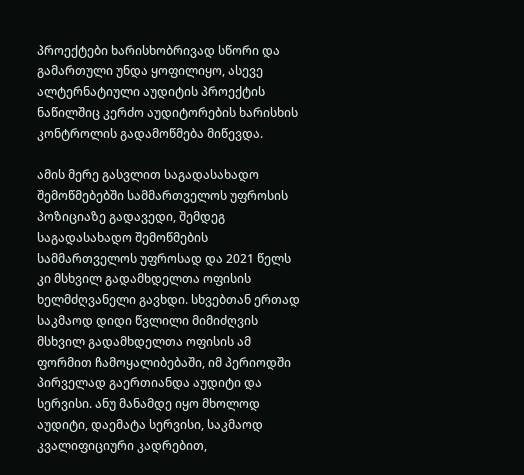პროექტები ხარისხობრივად სწორი და გამართული უნდა ყოფილიყო, ასევე ალტერნატიული აუდიტის პროექტის ნაწილშიც კერძო აუდიტორების ხარისხის კონტროლის გადამოწმება მიწევდა.

ამის მერე გასვლით საგადასახადო შემოწმებებში სამმართველოს უფროსის პოზიციაზე გადავედი, შემდეგ საგადასახადო შემოწმების სამმართველოს უფროსად და 2021 წელს კი მსხვილ გადამხდელთა ოფისის ხელმძღვანელი გავხდი. სხვებთან ერთად საკმაოდ დიდი წვლილი მიმიძღვის მსხვილ გადამხდელთა ოფისის ამ ფორმით ჩამოყალიბებაში, იმ პერიოდში პირველად გაერთიანდა აუდიტი და სერვისი. ანუ მანამდე იყო მხოლოდ აუდიტი, დაემატა სერვისი, საკმაოდ კვალიფიციური კადრებით,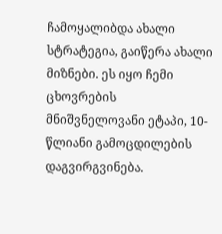ჩამოყალიბდა ახალი სტრატეგია, გაიწერა ახალი მიზნები. ეს იყო ჩემი ცხოვრების მნიშვნელოვანი ეტაპი, 10-წლიანი გამოცდილების დაგვირგვინება.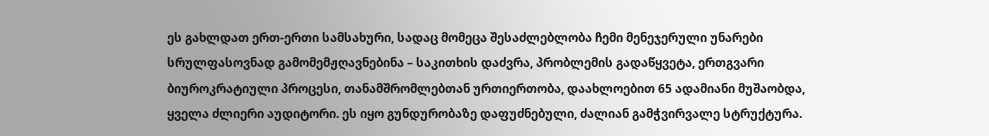ეს გახლდათ ერთ-ერთი სამსახური, სადაც მომეცა შესაძლებლობა ჩემი მენეჯერული უნარები სრულფასოვნად გამომემჟღავნებინა – საკითხის დაძვრა, პრობლემის გადაწყვეტა, ერთგვარი ბიუროკრატიული პროცესი, თანამშრომლებთან ურთიერთობა, დაახლოებით 65 ადამიანი მუშაობდა, ყველა ძლიერი აუდიტორი. ეს იყო გუნდურობაზე დაფუძნებული, ძალიან გამჭვირვალე სტრუქტურა.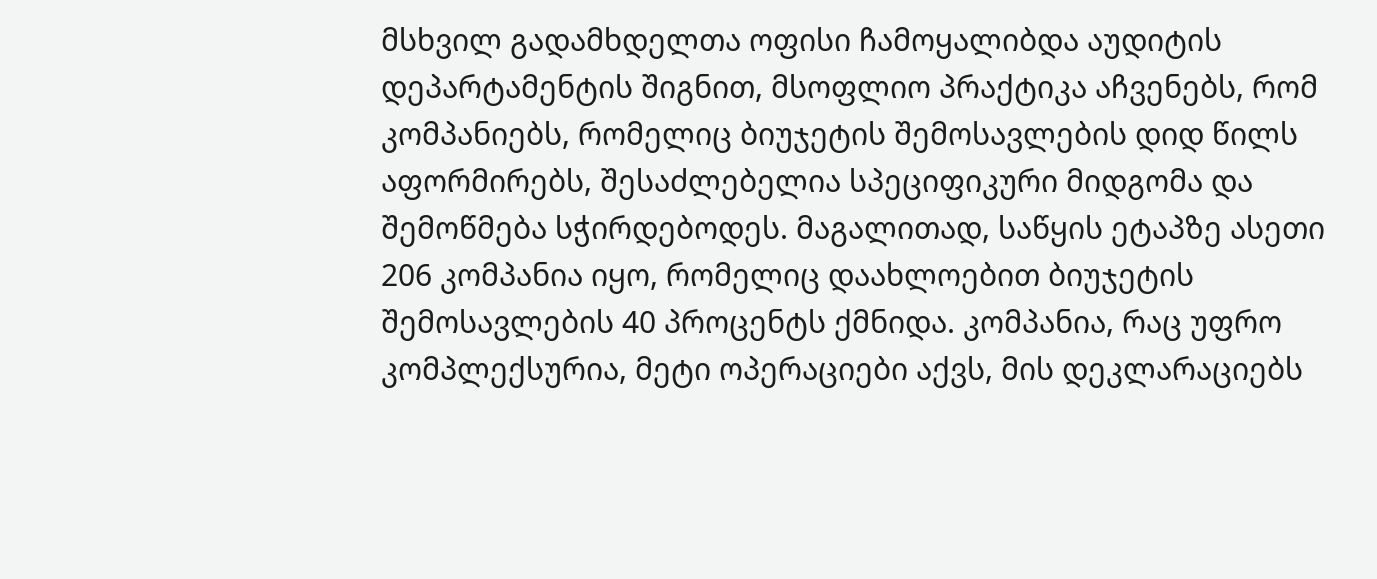მსხვილ გადამხდელთა ოფისი ჩამოყალიბდა აუდიტის დეპარტამენტის შიგნით, მსოფლიო პრაქტიკა აჩვენებს, რომ კომპანიებს, რომელიც ბიუჯეტის შემოსავლების დიდ წილს აფორმირებს, შესაძლებელია სპეციფიკური მიდგომა და შემოწმება სჭირდებოდეს. მაგალითად, საწყის ეტაპზე ასეთი 206 კომპანია იყო, რომელიც დაახლოებით ბიუჯეტის შემოსავლების 40 პროცენტს ქმნიდა. კომპანია, რაც უფრო კომპლექსურია, მეტი ოპერაციები აქვს, მის დეკლარაციებს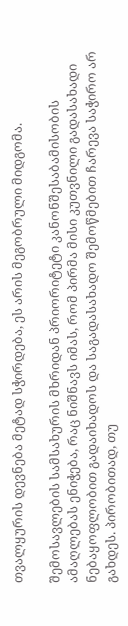თვალყურის დევნება მეტად სჭირდება, ეს არის მეგობრული მიდგომა.

შემოსავლების სამსახურის მხრიდან პრიორიტეტი კანონშესაბამისობის ამაღლებას ენიჭება, რაც ნიშნავს იმას, რომ პირმა მისი კუთვნილი გადასახადი ნებაყოფლობით გადაიხადოს და საგადასახადო შემოწმებით ჩარევა საჭირო არ გახდეს. პირობითად, თუ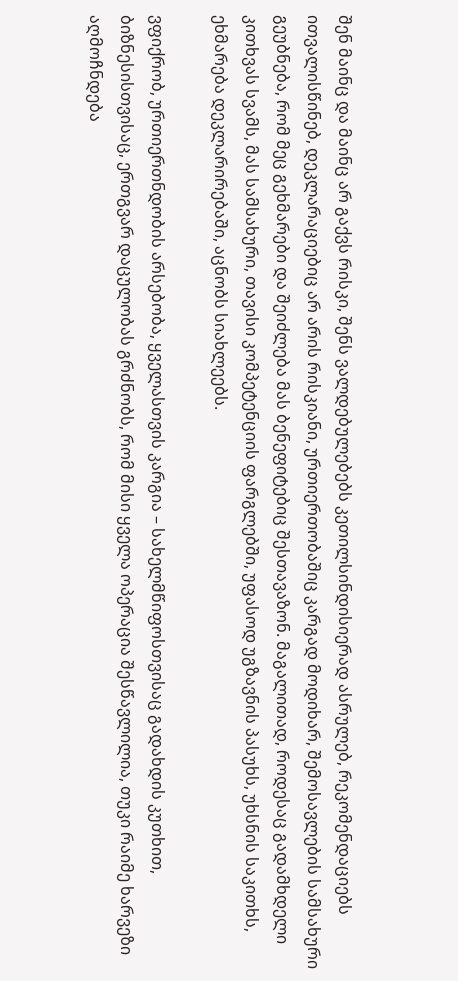შენ მაინც და მაინც არ გაქვს რისკი, შენს ვალდებულებებს კეთილსინდისიერად ასრულებ, რეკომენდაციებს ითვალისწინებ, დეკლარაციებიც არ არის რისკიანი, ურთიერთობაშიც კარგად მოდიხარ, შემოსავლების სამსახური გეუბნება, რომ მეც გეხმარები და შეიძლება მას ბენეფიტებიც შესთავაზონ. მაგალითად, როდესაც გადამხდელი კითხვას სვამს, მას სამსახური, თავისი კომპეტენციის ფარგლებში, უფასოდ უგზავნის პასუხს, უხსნის საკითხს, ეხმარება დეკლარირებაში, აცნობს სიახლეებს.

ვფიქრობ, ურთიერთნდობის არსებობა, ყველასთვის კარგია – სახელმწიფოსთვისაც გადახდის კუთხით, ბიზნესისთვისაც, ერთგვარ დაცულობას გრძნობს, რომ მისი ყველა ოპერაცია შესწავლილია, თუკი რაიმე ხარვეზი აღმოჩნდება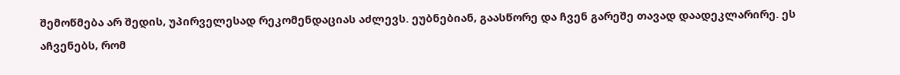შემოწმება არ შედის, უპირველესად რეკომენდაციას აძლევს. ეუბნებიან, გაასწორე და ჩვენ გარეშე თავად დაადეკლარირე. ეს აჩვენებს, რომ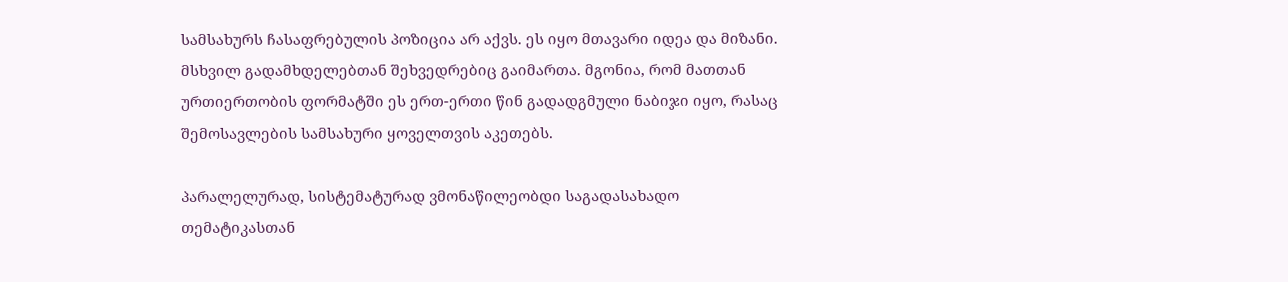სამსახურს ჩასაფრებულის პოზიცია არ აქვს. ეს იყო მთავარი იდეა და მიზანი. მსხვილ გადამხდელებთან შეხვედრებიც გაიმართა. მგონია, რომ მათთან ურთიერთობის ფორმატში ეს ერთ-ერთი წინ გადადგმული ნაბიჯი იყო, რასაც შემოსავლების სამსახური ყოველთვის აკეთებს.

პარალელურად, სისტემატურად ვმონაწილეობდი საგადასახადო თემატიკასთან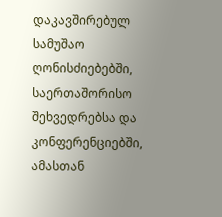დაკავშირებულ სამუშაო ღონისძიებებში, საერთაშორისო შეხვედრებსა და კონფერენციებში, ამასთან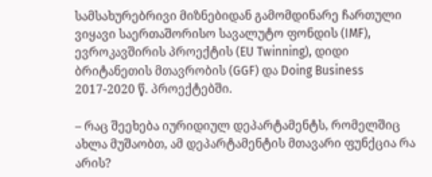სამსახურებრივი მიზნებიდან გამომდინარე ჩართული ვიყავი საერთაშორისო სავალუტო ფონდის (IMF), ევროკავშირის პროექტის (EU Twinning), დიდი ბრიტანეთის მთავრობის (GGF) და Doing Business 2017-2020 წ. პროექტებში.

– რაც შეეხება იურიდიულ დეპარტამენტს, რომელშიც ახლა მუშაობთ, ამ დეპარტამენტის მთავარი ფუნქცია რა არის?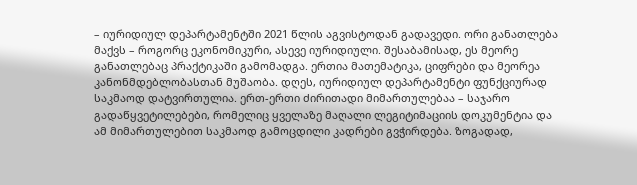– იურიდიულ დეპარტამენტში 2021 წლის აგვისტოდან გადავედი. ორი განათლება მაქვს – როგორც ეკონომიკური, ასევე იურიდიული. შესაბამისად, ეს მეორე განათლებაც პრაქტიკაში გამომადგა. ერთია მათემატიკა, ციფრები და მეორეა კანონმდებლობასთან მუშაობა. დღეს, იურიდიულ დეპარტამენტი ფუნქციურად საკმაოდ დატვირთულია. ერთ-ერთი ძირითადი მიმართულებაა – საჯარო გადაწყვეტილებები, რომელიც ყველაზე მაღალი ლეგიტიმაციის დოკუმენტია და ამ მიმართულებით საკმაოდ გამოცდილი კადრები გვჭირდება. ზოგადად,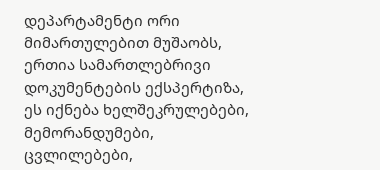დეპარტამენტი ორი მიმართულებით მუშაობს, ერთია სამართლებრივი დოკუმენტების ექსპერტიზა, ეს იქნება ხელშეკრულებები, მემორანდუმები, ცვლილებები,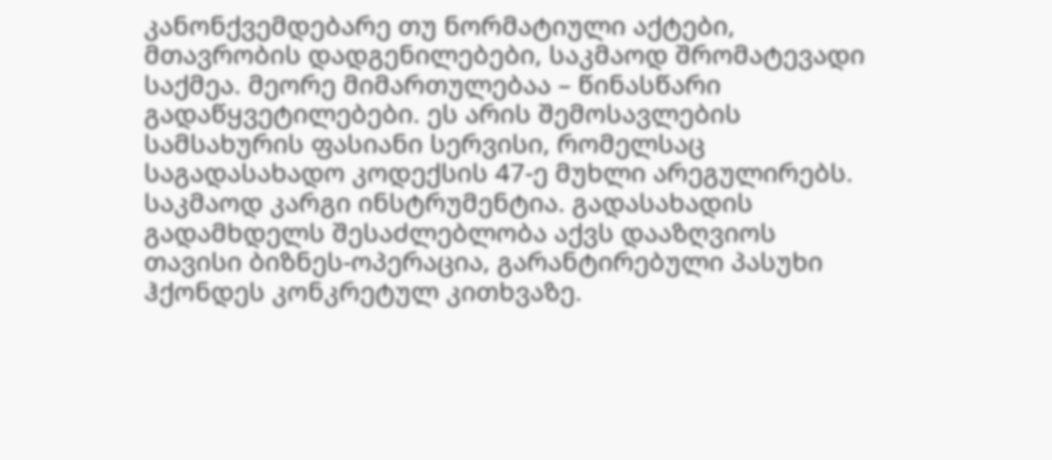კანონქვემდებარე თუ ნორმატიული აქტები, მთავრობის დადგენილებები, საკმაოდ შრომატევადი საქმეა. მეორე მიმართულებაა – წინასწარი გადაწყვეტილებები. ეს არის შემოსავლების სამსახურის ფასიანი სერვისი, რომელსაც საგადასახადო კოდექსის 47-ე მუხლი არეგულირებს. საკმაოდ კარგი ინსტრუმენტია. გადასახადის გადამხდელს შესაძლებლობა აქვს დააზღვიოს თავისი ბიზნეს-ოპერაცია, გარანტირებული პასუხი ჰქონდეს კონკრეტულ კითხვაზე.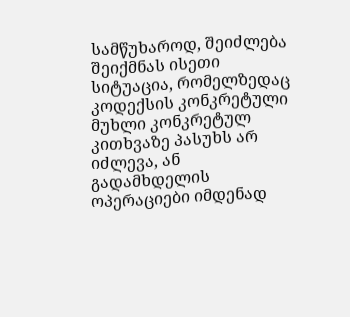სამწუხაროდ, შეიძლება შეიქმნას ისეთი სიტუაცია, რომელზედაც კოდექსის კონკრეტული მუხლი კონკრეტულ კითხვაზე პასუხს არ იძლევა, ან გადამხდელის ოპერაციები იმდენად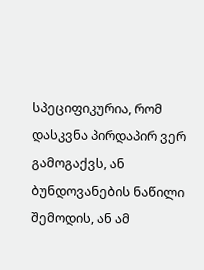სპეციფიკურია, რომ დასკვნა პირდაპირ ვერ გამოგაქვს, ან ბუნდოვანების ნაწილი შემოდის, ან ამ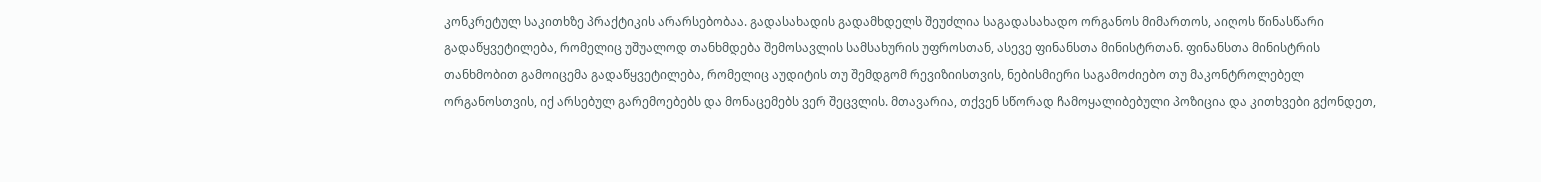კონკრეტულ საკითხზე პრაქტიკის არარსებობაა. გადასახადის გადამხდელს შეუძლია საგადასახადო ორგანოს მიმართოს, აიღოს წინასწარი გადაწყვეტილება, რომელიც უშუალოდ თანხმდება შემოსავლის სამსახურის უფროსთან, ასევე ფინანსთა მინისტრთან. ფინანსთა მინისტრის თანხმობით გამოიცემა გადაწყვეტილება, რომელიც აუდიტის თუ შემდგომ რევიზიისთვის, ნებისმიერი საგამოძიებო თუ მაკონტროლებელ ორგანოსთვის, იქ არსებულ გარემოებებს და მონაცემებს ვერ შეცვლის. მთავარია, თქვენ სწორად ჩამოყალიბებული პოზიცია და კითხვები გქონდეთ,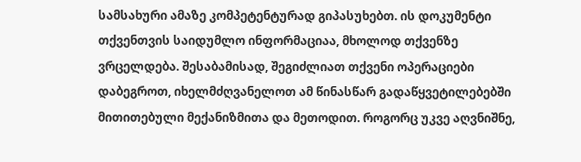სამსახური ამაზე კომპეტენტურად გიპასუხებთ. ის დოკუმენტი თქვენთვის საიდუმლო ინფორმაციაა, მხოლოდ თქვენზე ვრცელდება. შესაბამისად, შეგიძლიათ თქვენი ოპერაციები დაბეგროთ, იხელმძღვანელოთ ამ წინასწარ გადაწყვეტილებებში მითითებული მექანიზმითა და მეთოდით. როგორც უკვე აღვნიშნე,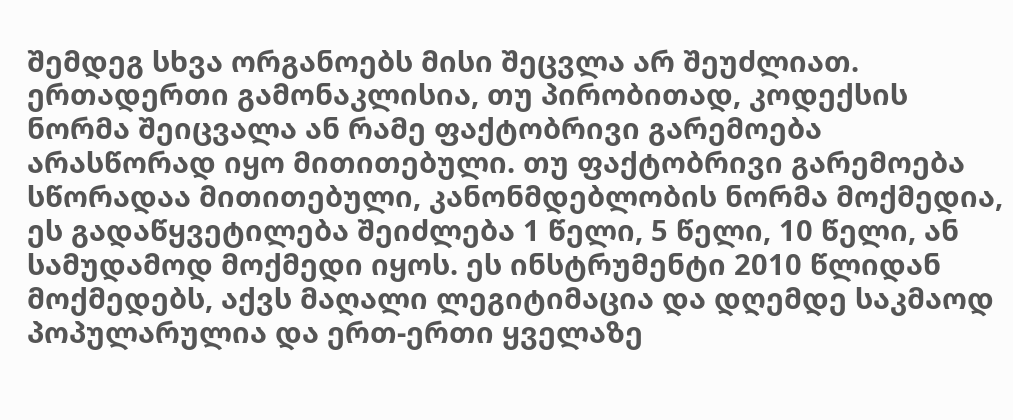შემდეგ სხვა ორგანოებს მისი შეცვლა არ შეუძლიათ. ერთადერთი გამონაკლისია, თუ პირობითად, კოდექსის ნორმა შეიცვალა ან რამე ფაქტობრივი გარემოება არასწორად იყო მითითებული. თუ ფაქტობრივი გარემოება სწორადაა მითითებული, კანონმდებლობის ნორმა მოქმედია, ეს გადაწყვეტილება შეიძლება 1 წელი, 5 წელი, 10 წელი, ან სამუდამოდ მოქმედი იყოს. ეს ინსტრუმენტი 2010 წლიდან მოქმედებს, აქვს მაღალი ლეგიტიმაცია და დღემდე საკმაოდ პოპულარულია და ერთ-ერთი ყველაზე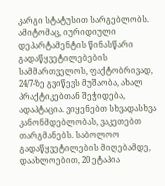კარგი სტატუსით სარგებლობს. ამიტომაც, იურიდიული დეპარტამენტის წინასწარი გადაწყვეტილებების სამმართველოს, ფაქტობრივად, 24/7-ზე გვიწევს მუშაობა, ახალ პრაქტიკებთან შეჭიდება, ადაპტაცია. ვიყენებთ სხვადასხვა კანონმდებლობას, ვაკეთებთ თარგმანებს. საბოლოო გადაწყვეტილების მიღებამდე, დაახლოებით, 20 ეტაპია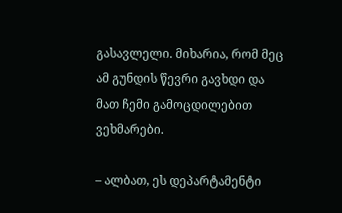გასავლელი. მიხარია, რომ მეც ამ გუნდის წევრი გავხდი და მათ ჩემი გამოცდილებით ვეხმარები.

– ალბათ, ეს დეპარტამენტი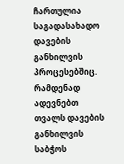ჩართულია საგადასახადო დავების განხილვის პროცესებშიც. რამდენად ადევნებთ თვალს დავების განხილვის საბჭოს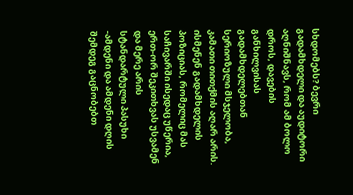სხდომებს? ბევრი გადამხდელი და აუდიტორი აღნიშნავს, რომ ამ ბოლო დროს, დავების განხილვისას გადამხდელებთან სერიოზული მსჯელობა, კამათი თითქმის აღარ არის. ისმენენ გადამხდელის პოზიციას, რომელიც მას საჩივარში ისედაც უწერია, ერთ-ორ შეკითხვას უსვამენ და მერე არის სტანდარტული პასუხი -ამდენი და ამდენი დღის შემდეგ გაცნობებთ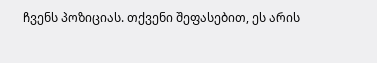ჩვენს პოზიციას. თქვენი შეფასებით, ეს არის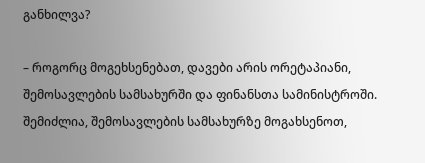განხილვა?

– როგორც მოგეხსენებათ, დავები არის ორეტაპიანი, შემოსავლების სამსახურში და ფინანსთა სამინისტროში. შემიძლია, შემოსავლების სამსახურზე მოგახსენოთ,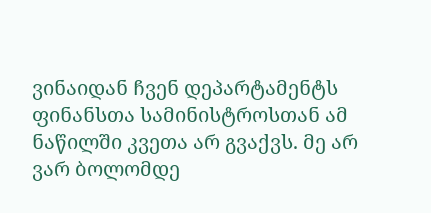ვინაიდან ჩვენ დეპარტამენტს ფინანსთა სამინისტროსთან ამ ნაწილში კვეთა არ გვაქვს. მე არ ვარ ბოლომდე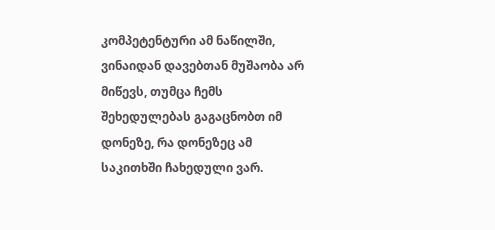კომპეტენტური ამ ნაწილში, ვინაიდან დავებთან მუშაობა არ მიწევს, თუმცა ჩემს შეხედულებას გაგაცნობთ იმ დონეზე, რა დონეზეც ამ საკითხში ჩახედული ვარ.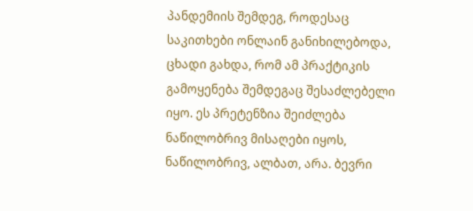პანდემიის შემდეგ, როდესაც საკითხები ონლაინ განიხილებოდა, ცხადი გახდა, რომ ამ პრაქტიკის გამოყენება შემდეგაც შესაძლებელი იყო. ეს პრეტენზია შეიძლება ნაწილობრივ მისაღები იყოს, ნაწილობრივ, ალბათ, არა. ბევრი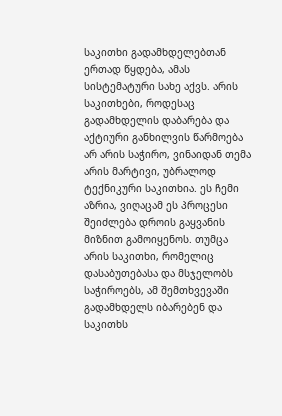საკითხი გადამხდელებთან ერთად წყდება, ამას სისტემატური სახე აქვს. არის საკითხები, როდესაც გადამხდელის დაბარება და აქტიური განხილვის წარმოება არ არის საჭირო, ვინაიდან თემა არის მარტივი, უბრალოდ ტექნიკური საკითხია. ეს ჩემი აზრია, ვიღაცამ ეს პროცესი შეიძლება დროის გაყვანის მიზნით გამოიყენოს. თუმცა არის საკითხი, რომელიც დასაბუთებასა და მსჯელობს საჭიროებს, ამ შემთხვევაში გადამხდელს იბარებენ და საკითხს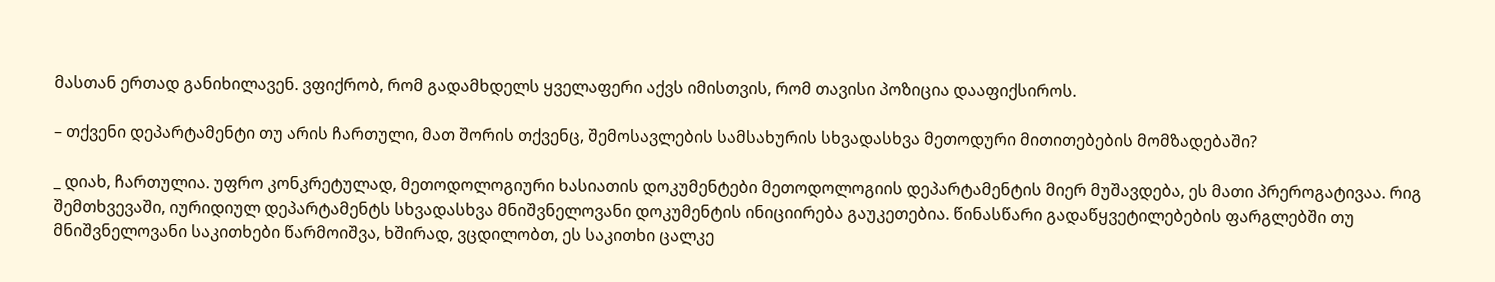მასთან ერთად განიხილავენ. ვფიქრობ, რომ გადამხდელს ყველაფერი აქვს იმისთვის, რომ თავისი პოზიცია დააფიქსიროს.

– თქვენი დეპარტამენტი თუ არის ჩართული, მათ შორის თქვენც, შემოსავლების სამსახურის სხვადასხვა მეთოდური მითითებების მომზადებაში?

_ დიახ, ჩართულია. უფრო კონკრეტულად, მეთოდოლოგიური ხასიათის დოკუმენტები მეთოდოლოგიის დეპარტამენტის მიერ მუშავდება, ეს მათი პრეროგატივაა. რიგ შემთხვევაში, იურიდიულ დეპარტამენტს სხვადასხვა მნიშვნელოვანი დოკუმენტის ინიციირება გაუკეთებია. წინასწარი გადაწყვეტილებების ფარგლებში თუ მნიშვნელოვანი საკითხები წარმოიშვა, ხშირად, ვცდილობთ, ეს საკითხი ცალკე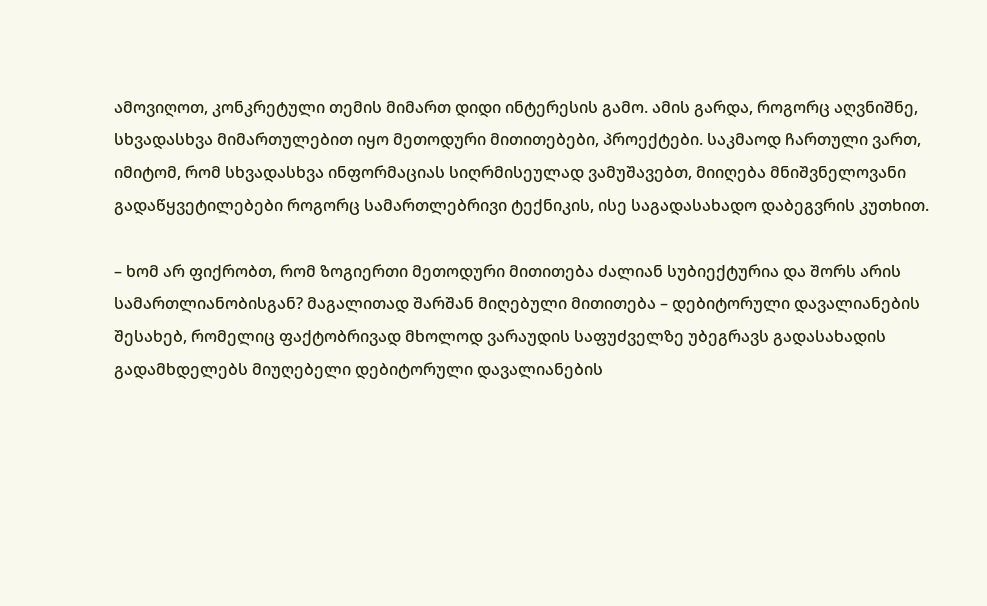ამოვიღოთ, კონკრეტული თემის მიმართ დიდი ინტერესის გამო. ამის გარდა, როგორც აღვნიშნე, სხვადასხვა მიმართულებით იყო მეთოდური მითითებები, პროექტები. საკმაოდ ჩართული ვართ, იმიტომ, რომ სხვადასხვა ინფორმაციას სიღრმისეულად ვამუშავებთ, მიიღება მნიშვნელოვანი გადაწყვეტილებები როგორც სამართლებრივი ტექნიკის, ისე საგადასახადო დაბეგვრის კუთხით.

– ხომ არ ფიქრობთ, რომ ზოგიერთი მეთოდური მითითება ძალიან სუბიექტურია და შორს არის სამართლიანობისგან? მაგალითად შარშან მიღებული მითითება – დებიტორული დავალიანების შესახებ, რომელიც ფაქტობრივად მხოლოდ ვარაუდის საფუძველზე უბეგრავს გადასახადის გადამხდელებს მიუღებელი დებიტორული დავალიანების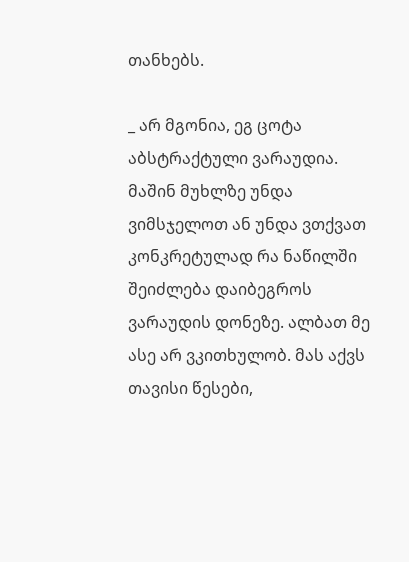თანხებს.

_ არ მგონია, ეგ ცოტა აბსტრაქტული ვარაუდია. მაშინ მუხლზე უნდა ვიმსჯელოთ ან უნდა ვთქვათ კონკრეტულად რა ნაწილში შეიძლება დაიბეგროს ვარაუდის დონეზე. ალბათ მე ასე არ ვკითხულობ. მას აქვს თავისი წესები,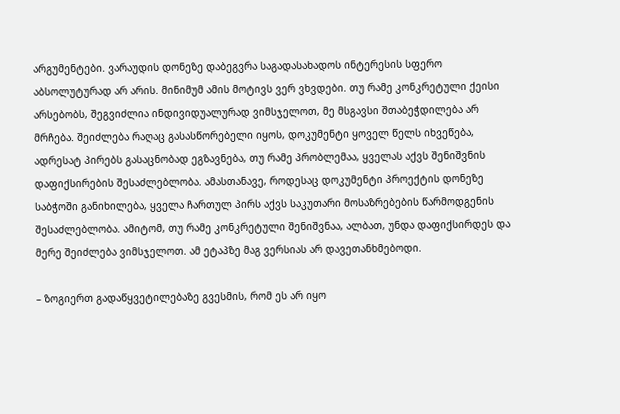არგუმენტები. ვარაუდის დონეზე დაბეგვრა საგადასახადოს ინტერესის სფერო აბსოლუტურად არ არის. მინიმუმ ამის მოტივს ვერ ვხვდები. თუ რამე კონკრეტული ქეისი არსებობს, შეგვიძლია ინდივიდუალურად ვიმსჯელოთ, მე მსგავსი შთაბეჭდილება არ მრჩება. შეიძლება რაღაც გასასწორებელი იყოს, დოკუმენტი ყოველ წელს იხვეწება, ადრესატ პირებს გასაცნობად ეგზავნება, თუ რამე პრობლემაა, ყველას აქვს შენიშვნის დაფიქსირების შესაძლებლობა. ამასთანავე, როდესაც დოკუმენტი პროექტის დონეზე საბჭოში განიხილება, ყველა ჩართულ პირს აქვს საკუთარი მოსაზრებების წარმოდგენის შესაძლებლობა. ამიტომ, თუ რამე კონკრეტული შენიშვნაა, ალბათ, უნდა დაფიქსირდეს და მერე შეიძლება ვიმსჯელოთ. ამ ეტაპზე მაგ ვერსიას არ დავეთანხმებოდი.

– ზოგიერთ გადაწყვეტილებაზე გვესმის, რომ ეს არ იყო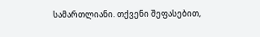სამართლიანი. თქვენი შეფასებით,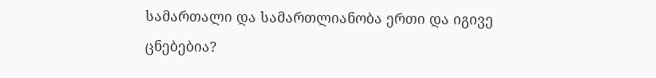სამართალი და სამართლიანობა ერთი და იგივე ცნებებია?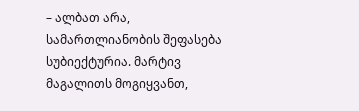– ალბათ არა, სამართლიანობის შეფასება სუბიექტურია. მარტივ მაგალითს მოგიყვანთ,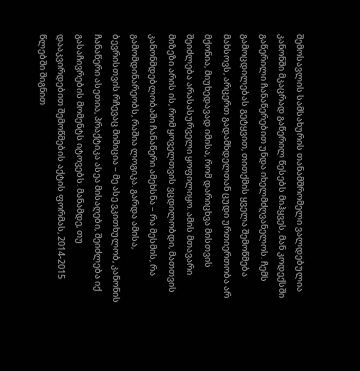შემოსავლის სამსახურის თანამშრომელი ვალდებულია კანონში მკაცრად გაწერილ წესებს მიჰყვეს, მან კოდექსში გაწერილი ჩანაწერებით უნდა იხელმძღვანელოს. ჩემს გამოცდილებას გეტყვით, თითქმის ყველა შემოწმება მახსოვს, არცერთ გადამხდელთან ცუდი ურთიერთობა არ მქონია, მიუხედავად იმისა, რომ დარიცხვა მისთვის შეიძლება არასასურველი ყოფილიყო. ამის მთავარი მიზეზი არის ის, რომ ყოველთვის ვცდილობდი, მათთვის კანონმდებლობაში ჩანაწერი ამეხსნა – რა მესმის, რა გამომდინარეობს, რაშია ლოგიკა. გარდა ამისა, ბევრისთვის რჩევაც მიმიცია – მე ასე ვკითხულობ, კანონის ჩანაწერი ასეთია, პრაქტიკა ასეა მისაღები, შეიძლება იქ გასაჩივრების მომენტს იტოვებს. მანამდე, თუ დააკვირდებით შემოწმების აქტის ფორმას, 2014-2015 წლებში შიგნით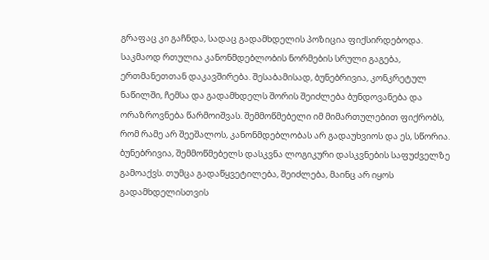გრაფაც კი გაჩნდა, სადაც გადამხდელის პოზიცია ფიქსირდებოდა. საკმაოდ რთულია კანონმდებლობის ნორმების სრული გაგება, ერთმანეთთან დაკავშირება. შესაბამისად, ბუნებრივია, კონკრეტულ ნაწილში, ჩემსა და გადამხდელს შორის შეიძლება ბუნდოვანება და ორაზროვნება წარმოიშვას. შემმოწმებელი იმ მიმართულებით ფიქრობს, რომ რამე არ შეეშალოს, კანონმდებლობას არ გადაუხვიოს და ეს, სწორია. ბუნებრივია, შემმოწმებელს დასკვნა ლოგიკური დასკვნების საფუძველზე გამოაქვს. თუმცა გადაწყვეტილება, შეიძლება, მაინც არ იყოს გადამხდელისთვის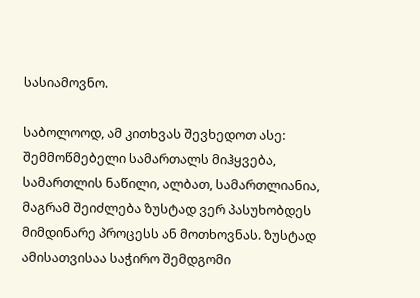სასიამოვნო.

საბოლოოდ, ამ კითხვას შევხედოთ ასე: შემმოწმებელი სამართალს მიჰყვება, სამართლის ნაწილი, ალბათ, სამართლიანია, მაგრამ შეიძლება ზუსტად ვერ პასუხობდეს მიმდინარე პროცესს ან მოთხოვნას. ზუსტად ამისათვისაა საჭირო შემდგომი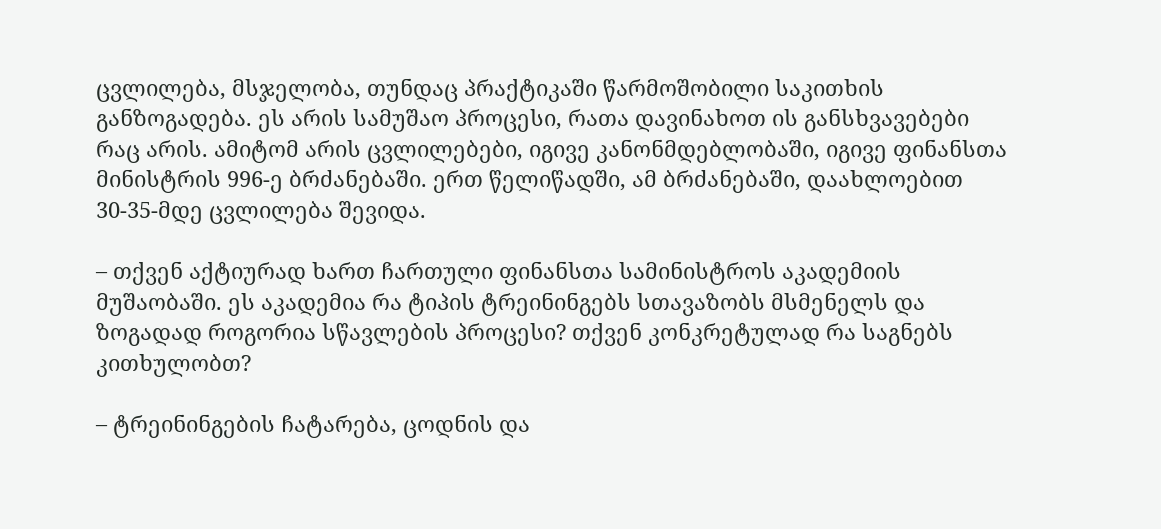ცვლილება, მსჯელობა, თუნდაც პრაქტიკაში წარმოშობილი საკითხის განზოგადება. ეს არის სამუშაო პროცესი, რათა დავინახოთ ის განსხვავებები რაც არის. ამიტომ არის ცვლილებები, იგივე კანონმდებლობაში, იგივე ფინანსთა მინისტრის 996-ე ბრძანებაში. ერთ წელიწადში, ამ ბრძანებაში, დაახლოებით 30-35-მდე ცვლილება შევიდა.

– თქვენ აქტიურად ხართ ჩართული ფინანსთა სამინისტროს აკადემიის მუშაობაში. ეს აკადემია რა ტიპის ტრეინინგებს სთავაზობს მსმენელს და ზოგადად როგორია სწავლების პროცესი? თქვენ კონკრეტულად რა საგნებს კითხულობთ?

– ტრეინინგების ჩატარება, ცოდნის და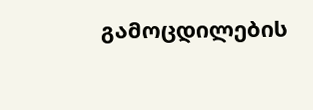გამოცდილების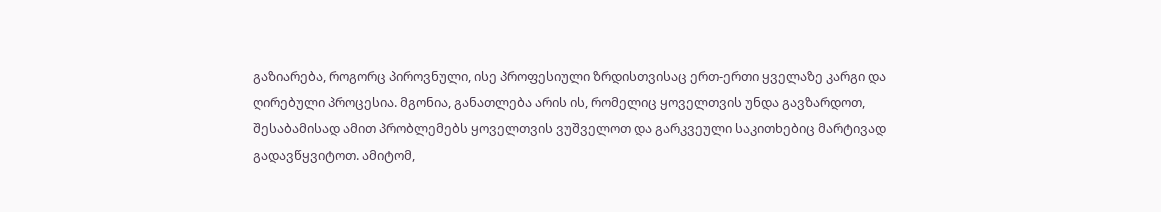გაზიარება, როგორც პიროვნული, ისე პროფესიული ზრდისთვისაც ერთ-ერთი ყველაზე კარგი და ღირებული პროცესია. მგონია, განათლება არის ის, რომელიც ყოველთვის უნდა გავზარდოთ, შესაბამისად ამით პრობლემებს ყოველთვის ვუშველოთ და გარკვეული საკითხებიც მარტივად გადავწყვიტოთ. ამიტომ,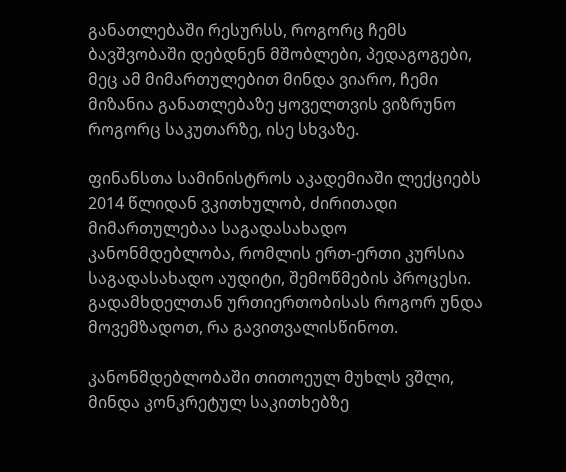განათლებაში რესურსს, როგორც ჩემს ბავშვობაში დებდნენ მშობლები, პედაგოგები, მეც ამ მიმართულებით მინდა ვიარო, ჩემი მიზანია განათლებაზე ყოველთვის ვიზრუნო როგორც საკუთარზე, ისე სხვაზე.

ფინანსთა სამინისტროს აკადემიაში ლექციებს 2014 წლიდან ვკითხულობ, ძირითადი მიმართულებაა საგადასახადო კანონმდებლობა, რომლის ერთ-ერთი კურსია საგადასახადო აუდიტი, შემოწმების პროცესი. გადამხდელთან ურთიერთობისას როგორ უნდა მოვემზადოთ, რა გავითვალისწინოთ.

კანონმდებლობაში თითოეულ მუხლს ვშლი, მინდა კონკრეტულ საკითხებზე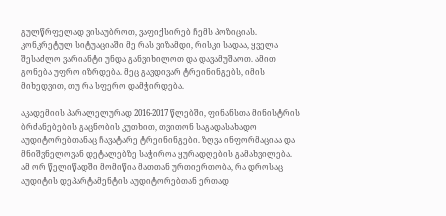გულწრფელად ვისაუბროთ, ვაფიქსირებ ჩემს პოზიციას. კონკრეტულ სიტუაციაში მე რას ვიზამდი, რისკი სადაა, ყველა შესაძლო ვარიანტი უნდა განვიხილოთ და დავამუშაოთ. ამით გონება უფრო იზრდება. მეც გავდივარ ტრეინინგებს, იმის მიხედვით, თუ რა სფერო დამჭირდება.

აკადემიის პარალელურად 2016-2017 წლებში, ფინანსთა მინისტრის ბრძანებების გაცნობის კუთხით, თვითონ საგადასახადო აუდიტორებთანაც ჩავატარე ტრეინინგები. ზღვა ინფორმაციაა და მნიშვნელოვან დეტალებზე საჭიროა ყურადღების გამახვილება. ამ ორ წელიწადში მომიწია მათთან ურთიერთობა, რა დროსაც აუდიტის დეპარტამენტის აუდიტორებთან ერთად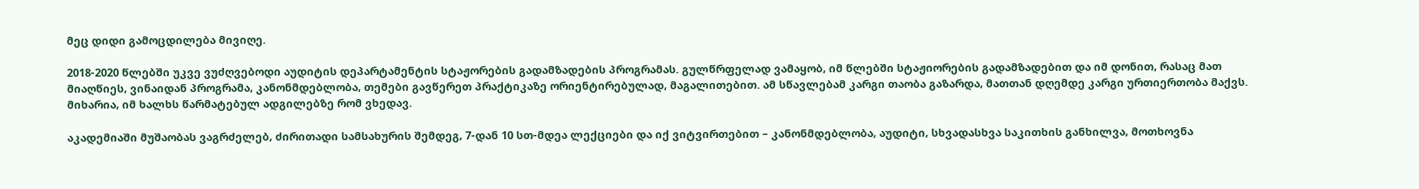მეც დიდი გამოცდილება მივიღე.

2018-2020 წლებში უკვე ვუძღვებოდი აუდიტის დეპარტამენტის სტაჟორების გადამზადების პროგრამას. გულწრფელად ვამაყობ, იმ წლებში სტაჟიორების გადამზადებით და იმ დონით, რასაც მათ მიაღწიეს, ვინაიდან პროგრამა, კანონმდებლობა, თემები გავწერეთ პრაქტიკაზე ორიენტირებულად, მაგალითებით. ამ სწავლებამ კარგი თაობა გაზარდა, მათთან დღემდე კარგი ურთიერთობა მაქვს. მიხარია, იმ ხალხს წარმატებულ ადგილებზე რომ ვხედავ.

აკადემიაში მუშაობას ვაგრძელებ, ძირითადი სამსახურის შემდეგ, 7-დან 10 სთ-მდეა ლექციები და იქ ვიტვირთებით – კანონმდებლობა, აუდიტი, სხვადასხვა საკითხის განხილვა, მოთხოვნა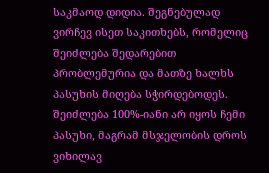საკმაოდ დიდია. შეგნებულად ვირჩევ ისეთ საკითხებს, რომელიც შეიძლება შედარებით პრობლემურია და მათზე ხალხს პასუხის მიღება სჭირდებოდეს. შეიძლება 100%-იანი არ იყოს ჩემი პასუხი, მაგრამ მსჯელობის დროს ვიხილავ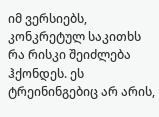იმ ვერსიებს, კონკრეტულ საკითხს რა რისკი შეიძლება ჰქონდეს. ეს ტრეინინგებიც არ არის,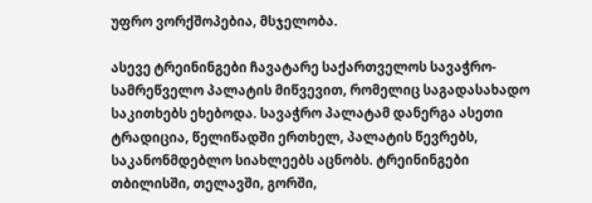უფრო ვორქშოპებია, მსჯელობა.

ასევე ტრეინინგები ჩავატარე საქართველოს სავაჭრო-სამრეწველო პალატის მიწვევით, რომელიც საგადასახადო საკითხებს ეხებოდა. სავაჭრო პალატამ დანერგა ასეთი ტრადიცია, წელიწადში ერთხელ, პალატის წევრებს, საკანონმდებლო სიახლეებს აცნობს. ტრეინინგები თბილისში, თელავში, გორში,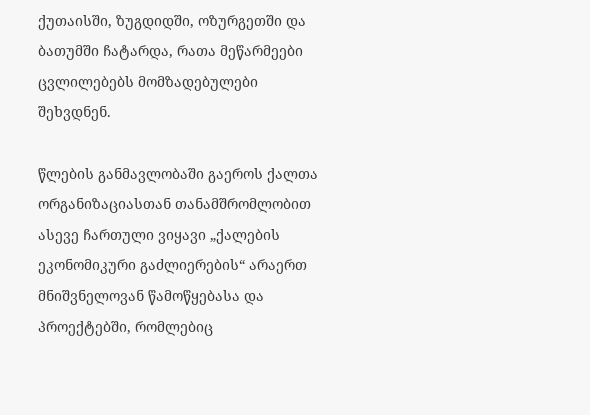ქუთაისში, ზუგდიდში, ოზურგეთში და ბათუმში ჩატარდა, რათა მეწარმეები ცვლილებებს მომზადებულები შეხვდნენ.

წლების განმავლობაში გაეროს ქალთა ორგანიზაციასთან თანამშრომლობით ასევე ჩართული ვიყავი „ქალების ეკონომიკური გაძლიერების“ არაერთ მნიშვნელოვან წამოწყებასა და პროექტებში, რომლებიც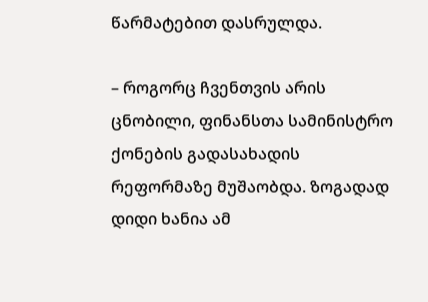წარმატებით დასრულდა.

– როგორც ჩვენთვის არის ცნობილი, ფინანსთა სამინისტრო ქონების გადასახადის რეფორმაზე მუშაობდა. ზოგადად დიდი ხანია ამ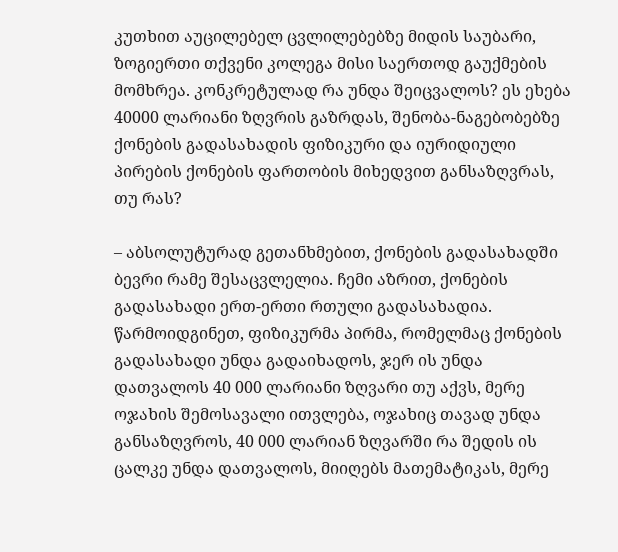კუთხით აუცილებელ ცვლილებებზე მიდის საუბარი, ზოგიერთი თქვენი კოლეგა მისი საერთოდ გაუქმების მომხრეა. კონკრეტულად რა უნდა შეიცვალოს? ეს ეხება 40000 ლარიანი ზღვრის გაზრდას, შენობა-ნაგებობებზე ქონების გადასახადის ფიზიკური და იურიდიული პირების ქონების ფართობის მიხედვით განსაზღვრას, თუ რას?

– აბსოლუტურად გეთანხმებით, ქონების გადასახადში ბევრი რამე შესაცვლელია. ჩემი აზრით, ქონების გადასახადი ერთ-ერთი რთული გადასახადია. წარმოიდგინეთ, ფიზიკურმა პირმა, რომელმაც ქონების გადასახადი უნდა გადაიხადოს, ჯერ ის უნდა დათვალოს 40 000 ლარიანი ზღვარი თუ აქვს, მერე ოჯახის შემოსავალი ითვლება, ოჯახიც თავად უნდა განსაზღვროს, 40 000 ლარიან ზღვარში რა შედის ის ცალკე უნდა დათვალოს, მიიღებს მათემატიკას, მერე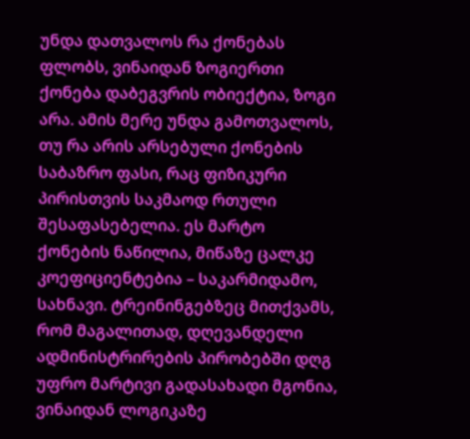უნდა დათვალოს რა ქონებას ფლობს, ვინაიდან ზოგიერთი ქონება დაბეგვრის ობიექტია, ზოგი არა. ამის მერე უნდა გამოთვალოს, თუ რა არის არსებული ქონების საბაზრო ფასი, რაც ფიზიკური პირისთვის საკმაოდ რთული შესაფასებელია. ეს მარტო ქონების ნაწილია, მიწაზე ცალკე კოეფიციენტებია – საკარმიდამო, სახნავი. ტრეინინგებზეც მითქვამს, რომ მაგალითად, დღევანდელი ადმინისტრირების პირობებში დღგ უფრო მარტივი გადასახადი მგონია, ვინაიდან ლოგიკაზე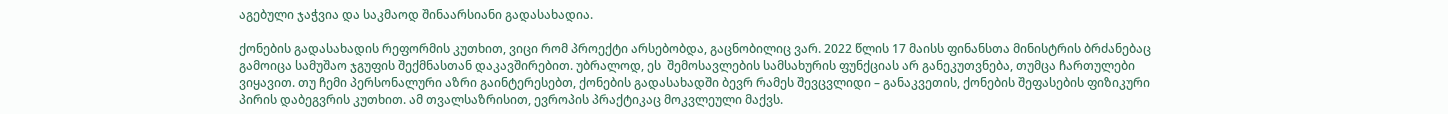აგებული ჯაჭვია და საკმაოდ შინაარსიანი გადასახადია.

ქონების გადასახადის რეფორმის კუთხით, ვიცი რომ პროექტი არსებობდა, გაცნობილიც ვარ. 2022 წლის 17 მაისს ფინანსთა მინისტრის ბრძანებაც გამოიცა სამუშაო ჯგუფის შექმნასთან დაკავშირებით. უბრალოდ, ეს  შემოსავლების სამსახურის ფუნქციას არ განეკუთვნება, თუმცა ჩართულები ვიყავით. თუ ჩემი პერსონალური აზრი გაინტერესებთ, ქონების გადასახადში ბევრ რამეს შევცვლიდი – განაკვეთის, ქონების შეფასების ფიზიკური პირის დაბეგვრის კუთხით. ამ თვალსაზრისით, ევროპის პრაქტიკაც მოკვლეული მაქვს.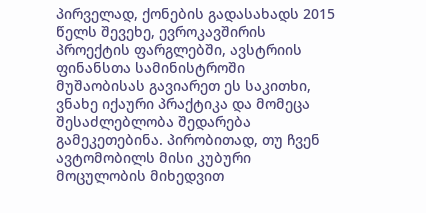პირველად, ქონების გადასახადს 2015 წელს შევეხე, ევროკავშირის პროექტის ფარგლებში, ავსტრიის ფინანსთა სამინისტროში მუშაობისას გავიარეთ ეს საკითხი, ვნახე იქაური პრაქტიკა და მომეცა შესაძლებლობა შედარება გამეკეთებინა. პირობითად, თუ ჩვენ ავტომობილს მისი კუბური მოცულობის მიხედვით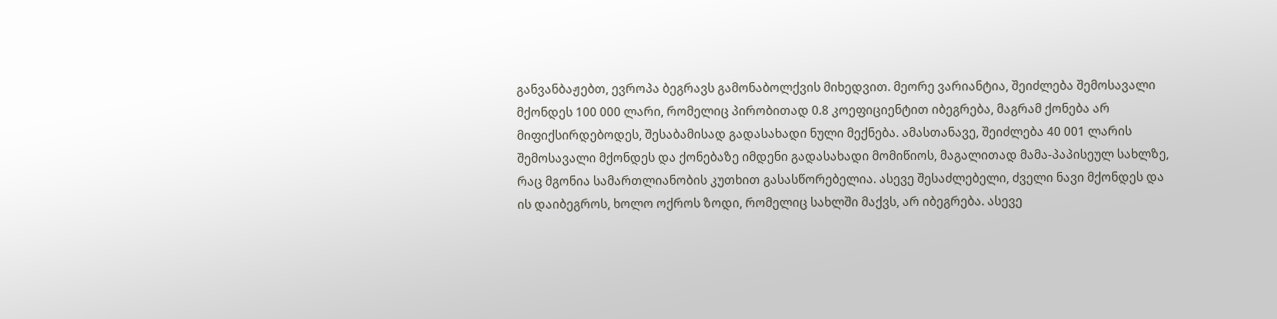განვანბაჟებთ, ევროპა ბეგრავს გამონაბოლქვის მიხედვით. მეორე ვარიანტია, შეიძლება შემოსავალი მქონდეს 100 000 ლარი, რომელიც პირობითად 0.8 კოეფიციენტით იბეგრება, მაგრამ ქონება არ მიფიქსირდებოდეს, შესაბამისად გადასახადი ნული მექნება. ამასთანავე, შეიძლება 40 001 ლარის შემოსავალი მქონდეს და ქონებაზე იმდენი გადასახადი მომიწიოს, მაგალითად მამა-პაპისეულ სახლზე, რაც მგონია სამართლიანობის კუთხით გასასწორებელია. ასევე შესაძლებელი, ძველი ნავი მქონდეს და ის დაიბეგროს, ხოლო ოქროს ზოდი, რომელიც სახლში მაქვს, არ იბეგრება. ასევე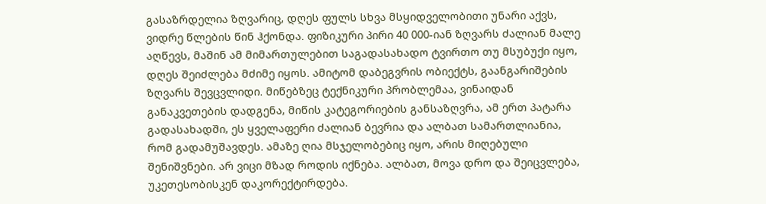გასაზრდელია ზღვარიც, დღეს ფულს სხვა მსყიდველობითი უნარი აქვს, ვიდრე წლების წინ ჰქონდა. ფიზიკური პირი 40 000-იან ზღვარს ძალიან მალე აღწევს, მაშინ ამ მიმართულებით საგადასახადო ტვირთო თუ მსუბუქი იყო, დღეს შეიძლება მძიმე იყოს. ამიტომ დაბეგვრის ობიექტს, გაანგარიშების ზღვარს შევცვლიდი. მიწებზეც ტექნიკური პრობლემაა, ვინაიდან განაკვეთების დადგენა, მიწის კატეგორიების განსაზღვრა, ამ ერთ პატარა გადასახადში, ეს ყველაფერი ძალიან ბევრია და ალბათ სამართლიანია, რომ გადამუშავდეს. ამაზე ღია მსჯელობებიც იყო, არის მიღებული შენიშვნები. არ ვიცი მზად როდის იქნება. ალბათ, მოვა დრო და შეიცვლება, უკეთესობისკენ დაკორექტირდება.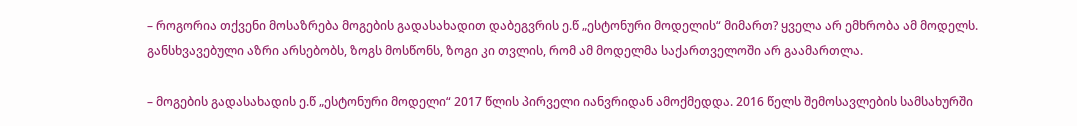– როგორია თქვენი მოსაზრება მოგების გადასახადით დაბეგვრის ე.წ „ესტონური მოდელის“ მიმართ? ყველა არ ემხრობა ამ მოდელს. განსხვავებული აზრი არსებობს, ზოგს მოსწონს, ზოგი კი თვლის, რომ ამ მოდელმა საქართველოში არ გაამართლა.

– მოგების გადასახადის ე.წ „ესტონური მოდელი“ 2017 წლის პირველი იანვრიდან ამოქმედდა. 2016 წელს შემოსავლების სამსახურში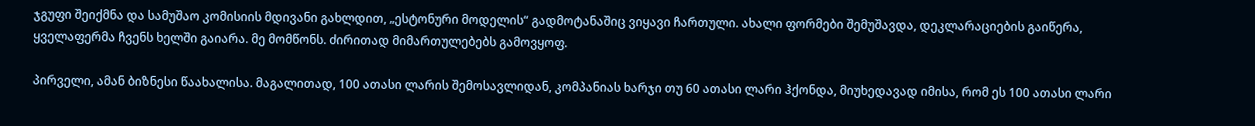ჯგუფი შეიქმნა და სამუშაო კომისიის მდივანი გახლდით, „ესტონური მოდელის“ გადმოტანაშიც ვიყავი ჩართული. ახალი ფორმები შემუშავდა, დეკლარაციების გაიწერა, ყველაფერმა ჩვენს ხელში გაიარა. მე მომწონს. ძირითად მიმართულებებს გამოვყოფ.

პირველი, ამან ბიზნესი წაახალისა. მაგალითად, 100 ათასი ლარის შემოსავლიდან, კომპანიას ხარჯი თუ 60 ათასი ლარი ჰქონდა, მიუხედავად იმისა, რომ ეს 100 ათასი ლარი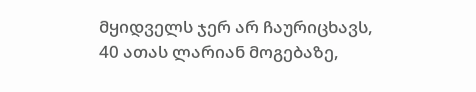მყიდველს ჯერ არ ჩაურიცხავს, 40 ათას ლარიან მოგებაზე,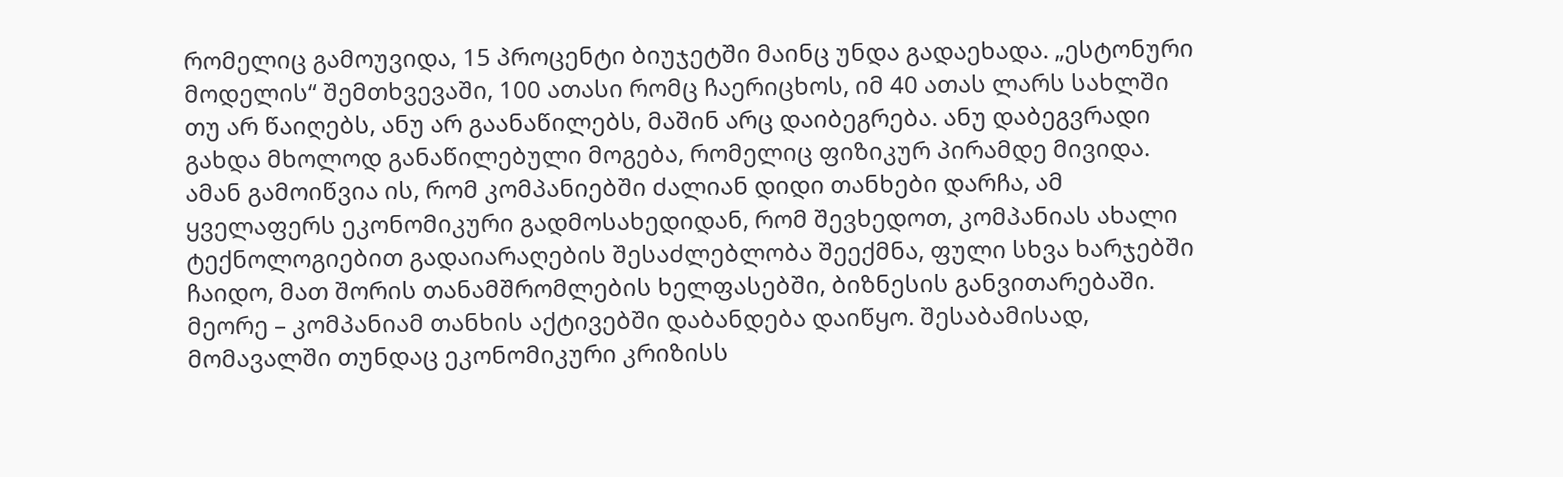რომელიც გამოუვიდა, 15 პროცენტი ბიუჯეტში მაინც უნდა გადაეხადა. „ესტონური მოდელის“ შემთხვევაში, 100 ათასი რომც ჩაერიცხოს, იმ 40 ათას ლარს სახლში თუ არ წაიღებს, ანუ არ გაანაწილებს, მაშინ არც დაიბეგრება. ანუ დაბეგვრადი გახდა მხოლოდ განაწილებული მოგება, რომელიც ფიზიკურ პირამდე მივიდა. ამან გამოიწვია ის, რომ კომპანიებში ძალიან დიდი თანხები დარჩა, ამ ყველაფერს ეკონომიკური გადმოსახედიდან, რომ შევხედოთ, კომპანიას ახალი ტექნოლოგიებით გადაიარაღების შესაძლებლობა შეექმნა, ფული სხვა ხარჯებში ჩაიდო, მათ შორის თანამშრომლების ხელფასებში, ბიზნესის განვითარებაში. მეორე – კომპანიამ თანხის აქტივებში დაბანდება დაიწყო. შესაბამისად, მომავალში თუნდაც ეკონომიკური კრიზისს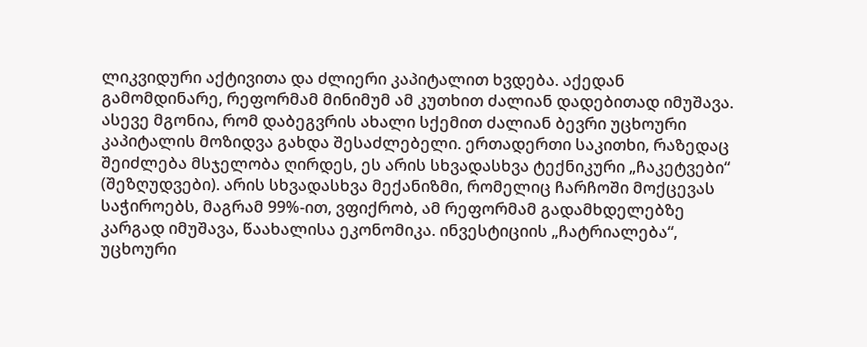ლიკვიდური აქტივითა და ძლიერი კაპიტალით ხვდება. აქედან გამომდინარე, რეფორმამ მინიმუმ ამ კუთხით ძალიან დადებითად იმუშავა. ასევე მგონია, რომ დაბეგვრის ახალი სქემით ძალიან ბევრი უცხოური კაპიტალის მოზიდვა გახდა შესაძლებელი. ერთადერთი საკითხი, რაზედაც შეიძლება მსჯელობა ღირდეს, ეს არის სხვადასხვა ტექნიკური „ჩაკეტვები“ (შეზღუდვები). არის სხვადასხვა მექანიზმი, რომელიც ჩარჩოში მოქცევას საჭიროებს, მაგრამ 99%-ით, ვფიქრობ, ამ რეფორმამ გადამხდელებზე კარგად იმუშავა, წაახალისა ეკონომიკა. ინვესტიციის „ჩატრიალება“, უცხოური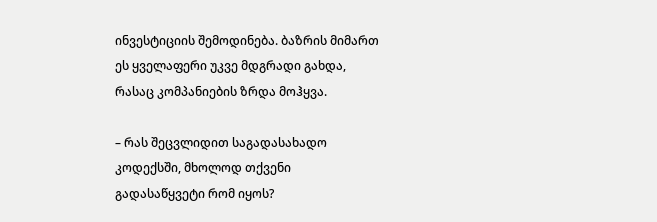ინვესტიციის შემოდინება. ბაზრის მიმართ ეს ყველაფერი უკვე მდგრადი გახდა, რასაც კომპანიების ზრდა მოჰყვა.

– რას შეცვლიდით საგადასახადო კოდექსში, მხოლოდ თქვენი გადასაწყვეტი რომ იყოს?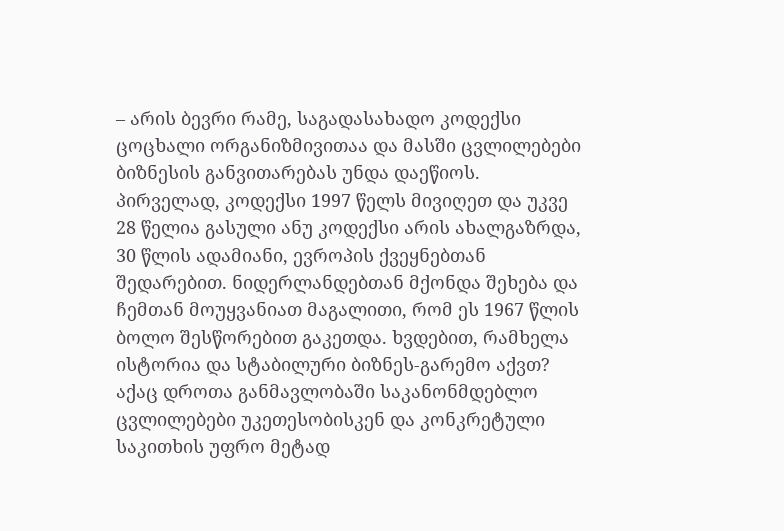– არის ბევრი რამე, საგადასახადო კოდექსი ცოცხალი ორგანიზმივითაა და მასში ცვლილებები ბიზნესის განვითარებას უნდა დაეწიოს. პირველად, კოდექსი 1997 წელს მივიღეთ და უკვე 28 წელია გასული ანუ კოდექსი არის ახალგაზრდა, 30 წლის ადამიანი, ევროპის ქვეყნებთან შედარებით. ნიდერლანდებთან მქონდა შეხება და ჩემთან მოუყვანიათ მაგალითი, რომ ეს 1967 წლის ბოლო შესწორებით გაკეთდა. ხვდებით, რამხელა ისტორია და სტაბილური ბიზნეს-გარემო აქვთ? აქაც დროთა განმავლობაში საკანონმდებლო ცვლილებები უკეთესობისკენ და კონკრეტული საკითხის უფრო მეტად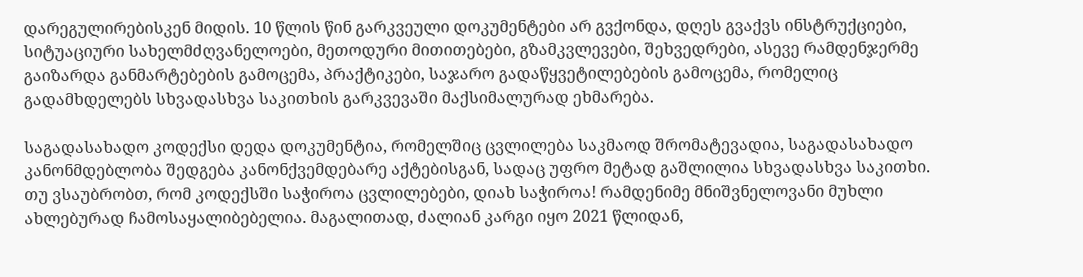დარეგულირებისკენ მიდის. 10 წლის წინ გარკვეული დოკუმენტები არ გვქონდა, დღეს გვაქვს ინსტრუქციები, სიტუაციური სახელმძღვანელოები, მეთოდური მითითებები, გზამკვლევები, შეხვედრები, ასევე რამდენჯერმე გაიზარდა განმარტებების გამოცემა, პრაქტიკები, საჯარო გადაწყვეტილებების გამოცემა, რომელიც გადამხდელებს სხვადასხვა საკითხის გარკვევაში მაქსიმალურად ეხმარება.

საგადასახადო კოდექსი დედა დოკუმენტია, რომელშიც ცვლილება საკმაოდ შრომატევადია, საგადასახადო კანონმდებლობა შედგება კანონქვემდებარე აქტებისგან, სადაც უფრო მეტად გაშლილია სხვადასხვა საკითხი. თუ ვსაუბრობთ, რომ კოდექსში საჭიროა ცვლილებები, დიახ საჭიროა! რამდენიმე მნიშვნელოვანი მუხლი ახლებურად ჩამოსაყალიბებელია. მაგალითად, ძალიან კარგი იყო 2021 წლიდან,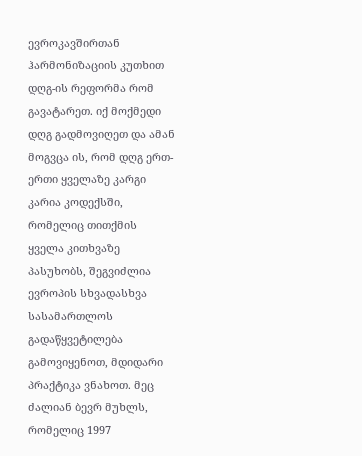ევროკავშირთან ჰარმონიზაციის კუთხით დღგ-ის რეფორმა რომ გავატარეთ. იქ მოქმედი დღგ გადმოვიღეთ და ამან მოგვცა ის, რომ დღგ ერთ-ერთი ყველაზე კარგი კარია კოდექსში, რომელიც თითქმის ყველა კითხვაზე პასუხობს, შეგვიძლია ევროპის სხვადასხვა სასამართლოს გადაწყვეტილება გამოვიყენოთ, მდიდარი პრაქტიკა ვნახოთ. მეც ძალიან ბევრ მუხლს, რომელიც 1997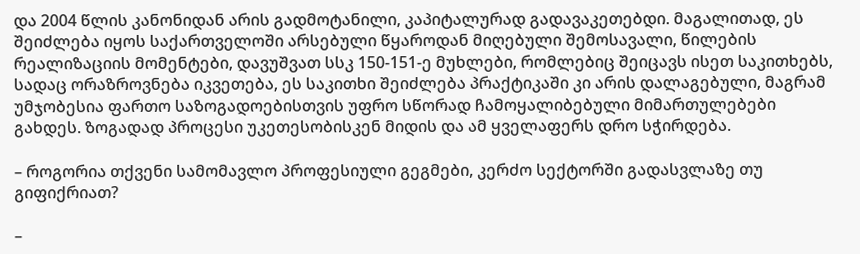და 2004 წლის კანონიდან არის გადმოტანილი, კაპიტალურად გადავაკეთებდი. მაგალითად, ეს შეიძლება იყოს საქართველოში არსებული წყაროდან მიღებული შემოსავალი, წილების რეალიზაციის მომენტები, დავუშვათ სსკ 150-151-ე მუხლები, რომლებიც შეიცავს ისეთ საკითხებს, სადაც ორაზროვნება იკვეთება, ეს საკითხი შეიძლება პრაქტიკაში კი არის დალაგებული, მაგრამ უმჯობესია ფართო საზოგადოებისთვის უფრო სწორად ჩამოყალიბებული მიმართულებები გახდეს. ზოგადად პროცესი უკეთესობისკენ მიდის და ამ ყველაფერს დრო სჭირდება.

– როგორია თქვენი სამომავლო პროფესიული გეგმები, კერძო სექტორში გადასვლაზე თუ გიფიქრიათ?

–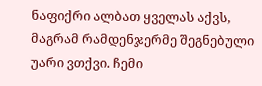ნაფიქრი ალბათ ყველას აქვს, მაგრამ რამდენჯერმე შეგნებული უარი ვთქვი. ჩემი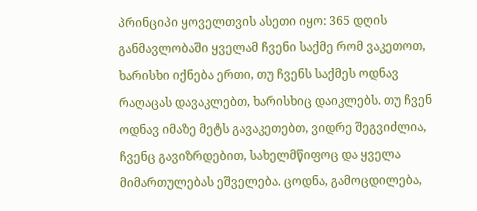პრინციპი ყოველთვის ასეთი იყო: 365 დღის განმავლობაში ყველამ ჩვენი საქმე რომ ვაკეთოთ, ხარისხი იქნება ერთი, თუ ჩვენს საქმეს ოდნავ რაღაცას დავაკლებთ, ხარისხიც დაიკლებს. თუ ჩვენ ოდნავ იმაზე მეტს გავაკეთებთ, ვიდრე შეგვიძლია, ჩვენც გავიზრდებით, სახელმწიფოც და ყველა მიმართულებას ეშველება. ცოდნა, გამოცდილება,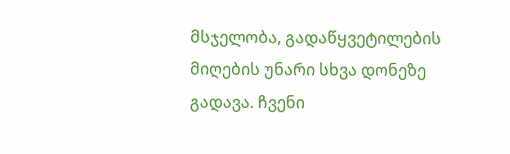მსჯელობა, გადაწყვეტილების მიღების უნარი სხვა დონეზე გადავა. ჩვენი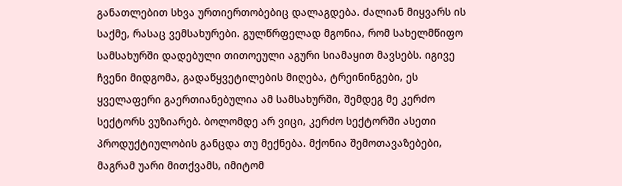განათლებით სხვა ურთიერთობებიც დალაგდება. ძალიან მიყვარს ის საქმე, რასაც ვემსახურები. გულწრფელად მგონია, რომ სახელმწიფო სამსახურში დადებული თითოეული აგური სიამაყით მავსებს. იგივე ჩვენი მიდგომა, გადაწყვეტილების მიღება, ტრეინინგები, ეს ყველაფერი გაერთიანებულია ამ სამსახურში, შემდეგ მე კერძო სექტორს ვუზიარებ. ბოლომდე არ ვიცი, კერძო სექტორში ასეთი პროდუქტიულობის განცდა თუ მექნება. მქონია შემოთავაზებები, მაგრამ უარი მითქვამს, იმიტომ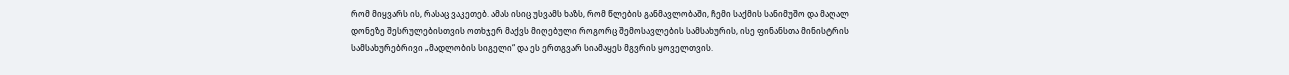რომ მიყვარს ის, რასაც ვაკეთებ. ამას ისიც უსვამს ხაზს, რომ წლების განმავლობაში, ჩემი საქმის სანიმუშო და მაღალ დონეზე შესრულებისთვის ოთხჯერ მაქვს მიღებული როგორც შემოსავლების სამსახურის, ისე ფინანსთა მინისტრის სამსახურებრივი „მადლობის სიგელი“ და ეს ერთგვარ სიამაყეს მგვრის ყოველთვის.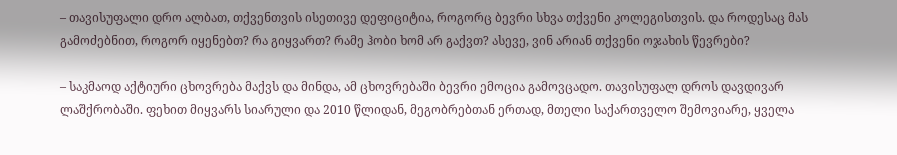– თავისუფალი დრო ალბათ, თქვენთვის ისეთივე დეფიციტია, როგორც ბევრი სხვა თქვენი კოლეგისთვის. და როდესაც მას გამოძებნით, როგორ იყენებთ? რა გიყვართ? რამე ჰობი ხომ არ გაქვთ? ასევე, ვინ არიან თქვენი ოჯახის წევრები?

– საკმაოდ აქტიური ცხოვრება მაქვს და მინდა, ამ ცხოვრებაში ბევრი ემოცია გამოვცადო. თავისუფალ დროს დავდივარ ლაშქრობაში. ფეხით მიყვარს სიარული და 2010 წლიდან, მეგობრებთან ერთად, მთელი საქართველო შემოვიარე, ყველა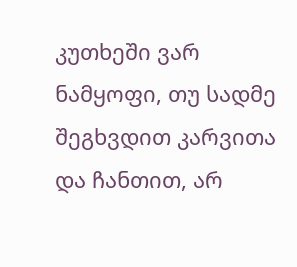კუთხეში ვარ ნამყოფი, თუ სადმე შეგხვდით კარვითა და ჩანთით, არ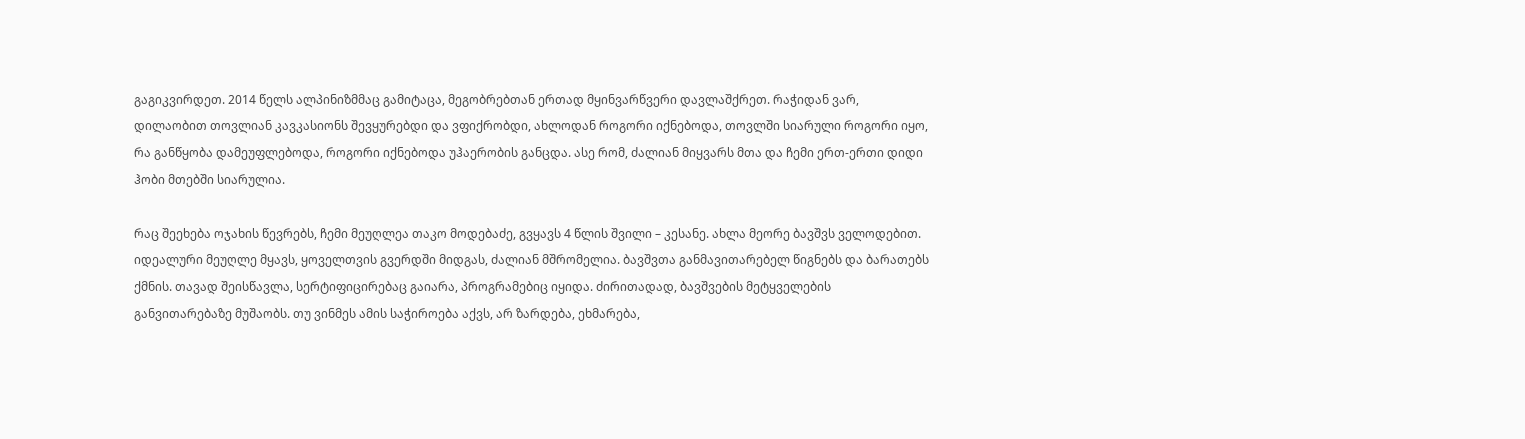გაგიკვირდეთ. 2014 წელს ალპინიზმმაც გამიტაცა, მეგობრებთან ერთად მყინვარწვერი დავლაშქრეთ. რაჭიდან ვარ, დილაობით თოვლიან კავკასიონს შევყურებდი და ვფიქრობდი, ახლოდან როგორი იქნებოდა, თოვლში სიარული როგორი იყო, რა განწყობა დამეუფლებოდა, როგორი იქნებოდა უჰაერობის განცდა. ასე რომ, ძალიან მიყვარს მთა და ჩემი ერთ-ერთი დიდი ჰობი მთებში სიარულია.

რაც შეეხება ოჯახის წევრებს, ჩემი მეუღლეა თაკო მოდებაძე, გვყავს 4 წლის შვილი – კესანე. ახლა მეორე ბავშვს ველოდებით. იდეალური მეუღლე მყავს, ყოველთვის გვერდში მიდგას, ძალიან მშრომელია. ბავშვთა განმავითარებელ წიგნებს და ბარათებს ქმნის. თავად შეისწავლა, სერტიფიცირებაც გაიარა, პროგრამებიც იყიდა. ძირითადად, ბავშვების მეტყველების განვითარებაზე მუშაობს. თუ ვინმეს ამის საჭიროება აქვს, არ ზარდება, ეხმარება,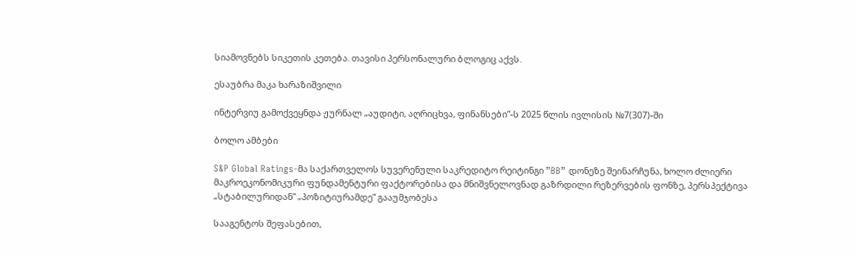სიამოვნებს სიკეთის კეთება. თავისი პერსონალური ბლოგიც აქვს.

ესაუბრა მაკა ხარაზიშვილი

ინტერვიუ გამოქვეყნდა ჟურნალ „აუდიტი, აღრიცხვა, ფინანსები“-ს 2025 წლის ივლისის №7(307)-ში

ბოლო ამბები

S&P Global Ratings-მა საქართველოს სუვერენული საკრედიტო რეიტინგი ”BB” დონეზე შეინარჩუნა, ხოლო ძლიერი მაკროეკონომიკური ფუნდამენტური ფაქტორებისა და მნიშვნელოვნად გაზრდილი რეზერვების ფონზე, პერსპექტივა „სტაბილურიდან“ „პოზიტიურამდე“ გააუმჯობესა

სააგენტოს შეფასებით,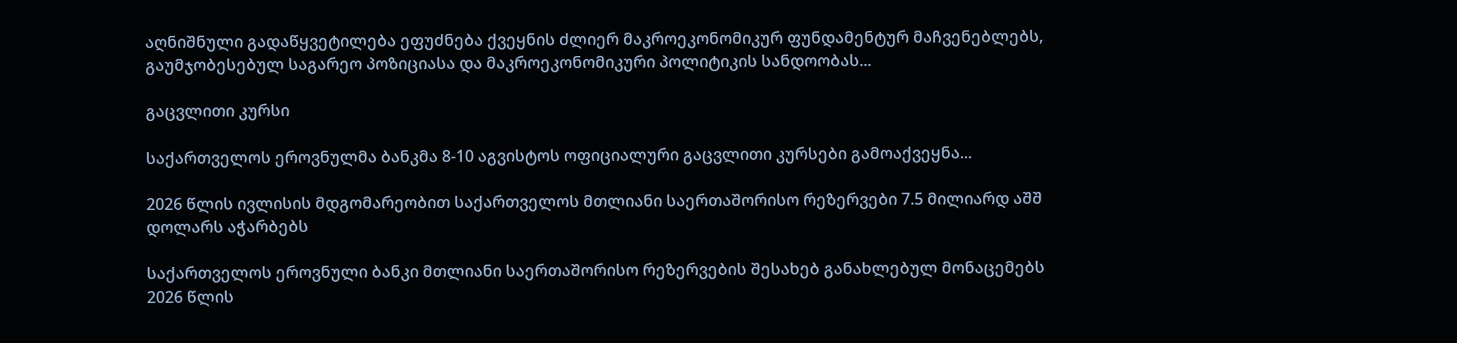აღნიშნული გადაწყვეტილება ეფუძნება ქვეყნის ძლიერ მაკროეკონომიკურ ფუნდამენტურ მაჩვენებლებს, გაუმჯობესებულ საგარეო პოზიციასა და მაკროეკონომიკური პოლიტიკის სანდოობას...

გაცვლითი კურსი

საქართველოს ეროვნულმა ბანკმა 8-10 აგვისტოს ოფიციალური გაცვლითი კურსები გამოაქვეყნა...

2026 წლის ივლისის მდგომარეობით საქართველოს მთლიანი საერთაშორისო რეზერვები 7.5 მილიარდ აშშ დოლარს აჭარბებს

საქართველოს ეროვნული ბანკი მთლიანი საერთაშორისო რეზერვების შესახებ განახლებულ მონაცემებს 2026 წლის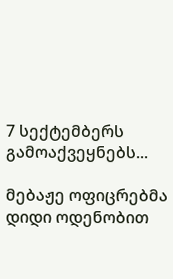7 სექტემბერს გამოაქვეყნებს...

მებაჟე ოფიცრებმა დიდი ოდენობით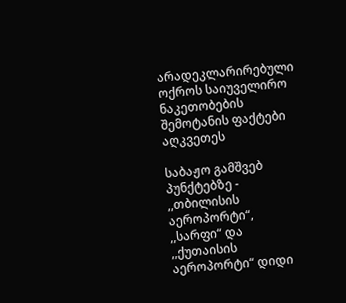არადეკლარირებული ოქროს საიუველირო ნაკეთობების შემოტანის ფაქტები აღკვეთეს

საბაჟო გამშვებ პუნქტებზე - ,,თბილისის აეროპორტი“, ,,სარფი“ და ,,ქუთაისის აეროპორტი“ დიდი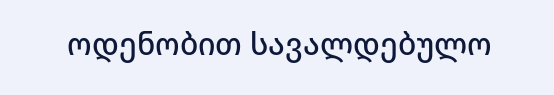ოდენობით სავალდებულო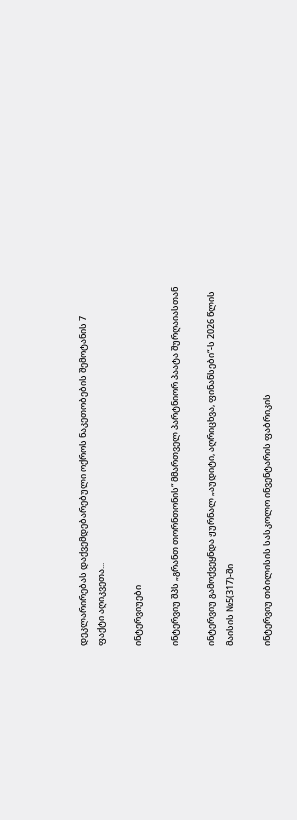დეკლარირებას დაქვემდებარებული ოქროს ნაკეთობების შემოტანის 7 ფაქტი აღიკვეთა...

ინტერვიუები

ინტერვიუ შპს „გრანთ თორნთონის“ მმართველ პარტნიორ პაატა შურღაიასთან

ინტერვიუ გამოქვეყნდა ჟურნალ „აუდიტი, აღრიცხვა, ფინანსები“-ს 2026 წლის მაისის №5(317)-ში

ინტერვიუ თბილისის სასკოლო ინვენტარის ფაბრიკის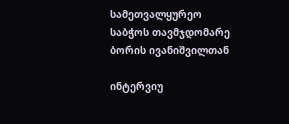სამეთვალყურეო საბჭოს თავმჯდომარე ბორის ივანიშვილთან

ინტერვიუ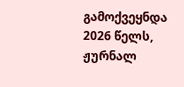გამოქვეყნდა 2026 წელს, ჟურნალ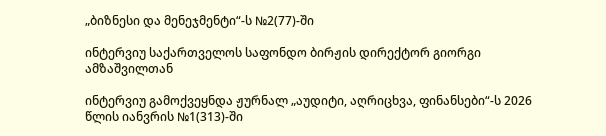„ბიზნესი და მენეჯმენტი“-ს №2(77)-ში

ინტერვიუ საქართველოს საფონდო ბირჟის დირექტორ გიორგი ამზაშვილთან

ინტერვიუ გამოქვეყნდა ჟურნალ „აუდიტი, აღრიცხვა, ფინანსები“-ს 2026 წლის იანვრის №1(313)-ში